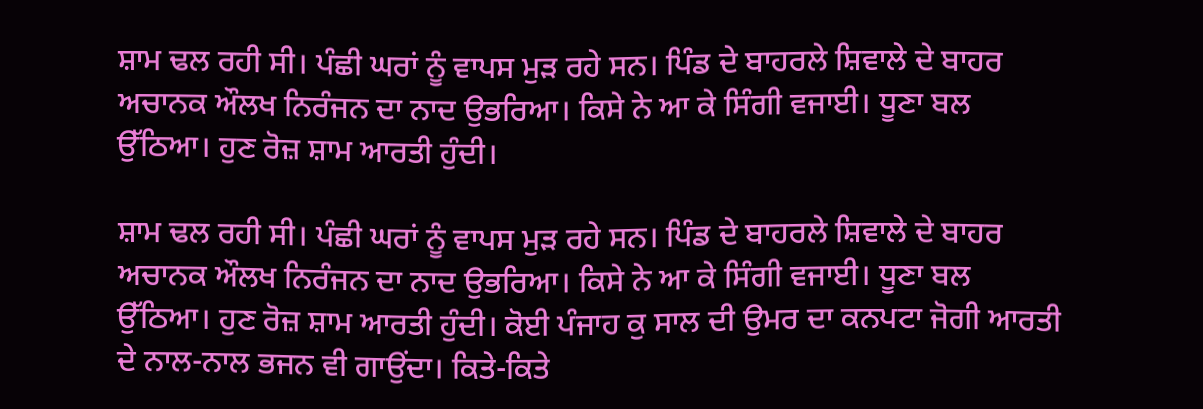ਸ਼ਾਮ ਢਲ ਰਹੀ ਸੀ। ਪੰਛੀ ਘਰਾਂ ਨੂੰ ਵਾਪਸ ਮੁੜ ਰਹੇ ਸਨ। ਪਿੰਡ ਦੇ ਬਾਹਰਲੇ ਸ਼ਿਵਾਲੇ ਦੇ ਬਾਹਰ ਅਚਾਨਕ ਔਲਖ ਨਿਰੰਜਨ ਦਾ ਨਾਦ ਉਭਰਿਆ। ਕਿਸੇ ਨੇ ਆ ਕੇ ਸਿੰਗੀ ਵਜਾਈ। ਧੂਣਾ ਬਲ ਉੱਠਿਆ। ਹੁਣ ਰੋਜ਼ ਸ਼ਾਮ ਆਰਤੀ ਹੁੰਦੀ।

ਸ਼ਾਮ ਢਲ ਰਹੀ ਸੀ। ਪੰਛੀ ਘਰਾਂ ਨੂੰ ਵਾਪਸ ਮੁੜ ਰਹੇ ਸਨ। ਪਿੰਡ ਦੇ ਬਾਹਰਲੇ ਸ਼ਿਵਾਲੇ ਦੇ ਬਾਹਰ ਅਚਾਨਕ ਔਲਖ ਨਿਰੰਜਨ ਦਾ ਨਾਦ ਉਭਰਿਆ। ਕਿਸੇ ਨੇ ਆ ਕੇ ਸਿੰਗੀ ਵਜਾਈ। ਧੂਣਾ ਬਲ ਉੱਠਿਆ। ਹੁਣ ਰੋਜ਼ ਸ਼ਾਮ ਆਰਤੀ ਹੁੰਦੀ। ਕੋਈ ਪੰਜਾਹ ਕੁ ਸਾਲ ਦੀ ਉਮਰ ਦਾ ਕਨਪਟਾ ਜੋਗੀ ਆਰਤੀ ਦੇ ਨਾਲ-ਨਾਲ ਭਜਨ ਵੀ ਗਾਉਂਦਾ। ਕਿਤੇ-ਕਿਤੇ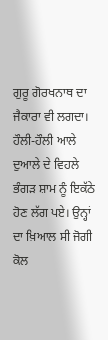ਗੁਰੂ ਗੋਰਖਨਾਥ ਦਾ ਜੈਕਾਰਾ ਵੀ ਲਗਦਾ। ਹੌਲੀ-ਹੌਲੀ ਆਲੇ ਦੁਆਲੇ ਦੇ ਵਿਹਲੇ ਭੰਗੜ ਸ਼ਾਮ ਨੂੰ ਇਕੱਠੇ ਹੋਣ ਲੱਗ ਪਏ। ਉਨ੍ਹਾਂ ਦਾ ਖ਼ਿਆਲ ਸੀ ਜੋਗੀ ਕੋਲ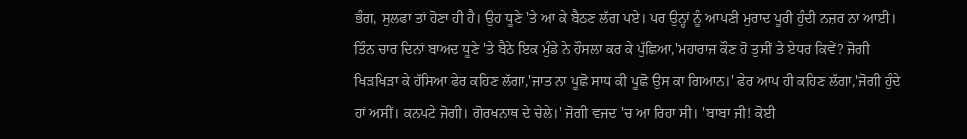ਭੰਗ, ਸੁਲਫਾ ਤਾਂ ਹੋਣਾ ਹੀ ਹੈ। ਉਹ ਧੂਣੇ 'ਤੇ ਆ ਕੇ ਬੈਠਣ ਲੱਗ ਪਏ। ਪਰ ਉਨ੍ਹਾਂ ਨੂੰ ਆਪਣੀ ਮੁਰਾਦ ਪੂਰੀ ਹੁੰਦੀ ਨਜ਼ਰ ਨਾ ਆਈ। ਤਿੰਨ ਚਾਰ ਦਿਨਾਂ ਬਾਅਦ ਧੂਣੇ 'ਤੇ ਬੈਠੇ ਇਕ ਮੁੰਡੇ ਨੇ ਹੌਸਲਾ ਕਰ ਕੇ ਪੁੱਛਿਆ,'ਮਹਾਰਾਜ ਕੌਣ ਹੋ ਤੁਸੀਂ ਤੇ ਏਧਰ ਕਿਵੇਂ? ਜੋਗੀ ਖਿੜਖਿੜਾ ਕੇ ਹੱਸਿਆ ਫੇਰ ਕਹਿਣ ਲੱਗਾ,'ਜਾਤ ਨਾ ਪੂਛੋ ਸਾਧ ਕੀ ਪੂਛੋ ਉਸ ਕਾ ਗਿਆਨ।' ਫੇਰ ਆਪ ਹੀ ਕਹਿਣ ਲੱਗਾ,'ਜੋਗੀ ਹੁੰਦੇ ਹਾਂ ਅਸੀਂ। ਕਨਪਟੇ ਜੋਗੀ। ਗੋਰਖਨਾਥ ਦੇ ਚੇਲੇ।' ਜੋਗੀ ਵਜਦ 'ਚ ਆ ਰਿਹਾ ਸੀ। 'ਬਾਬਾ ਜੀ! ਕੋਈ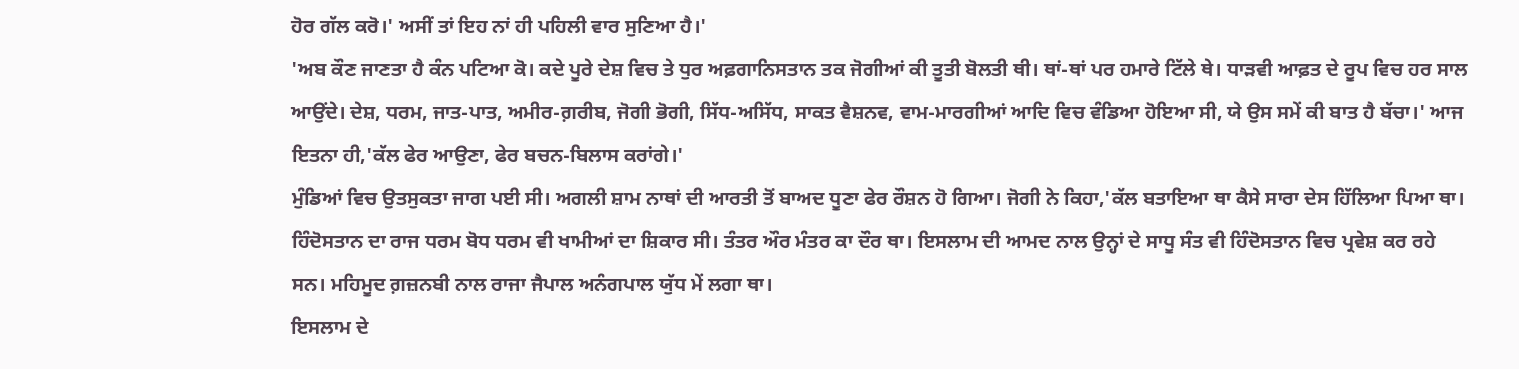ਹੋਰ ਗੱਲ ਕਰੋ।' ਅਸੀਂ ਤਾਂ ਇਹ ਨਾਂ ਹੀ ਪਹਿਲੀ ਵਾਰ ਸੁਣਿਆ ਹੈ।'
'ਅਬ ਕੌਣ ਜਾਣਤਾ ਹੈ ਕੰਨ ਪਟਿਆ ਕੋ। ਕਦੇ ਪੂਰੇ ਦੇਸ਼ ਵਿਚ ਤੇ ਧੁਰ ਅਫ਼ਗਾਨਿਸਤਾਨ ਤਕ ਜੋਗੀਆਂ ਕੀ ਤੂਤੀ ਬੋਲਤੀ ਥੀ। ਥਾਂ-ਥਾਂ ਪਰ ਹਮਾਰੇ ਟਿੱਲੇ ਥੇ। ਧਾੜਵੀ ਆਫ਼ਤ ਦੇ ਰੂਪ ਵਿਚ ਹਰ ਸਾਲ ਆਉਂਦੇ। ਦੇਸ਼, ਧਰਮ, ਜਾਤ-ਪਾਤ, ਅਮੀਰ-ਗ਼ਰੀਬ, ਜੋਗੀ ਭੋਗੀ, ਸਿੱਧ-ਅਸਿੱਧ, ਸਾਕਤ ਵੈਸ਼ਨਵ, ਵਾਮ-ਮਾਰਗੀਆਂ ਆਦਿ ਵਿਚ ਵੰਡਿਆ ਹੋਇਆ ਸੀ, ਯੇ ਉਸ ਸਮੇਂ ਕੀ ਬਾਤ ਹੈ ਬੱਚਾ।' ਆਜ ਇਤਨਾ ਹੀ,'ਕੱਲ ਫੇਰ ਆਉਣਾ, ਫੇਰ ਬਚਨ-ਬਿਲਾਸ ਕਰਾਂਗੇ।'
ਮੁੰਡਿਆਂ ਵਿਚ ਉਤਸੁਕਤਾ ਜਾਗ ਪਈ ਸੀ। ਅਗਲੀ ਸ਼ਾਮ ਨਾਥਾਂ ਦੀ ਆਰਤੀ ਤੋਂ ਬਾਅਦ ਧੂਣਾ ਫੇਰ ਰੌਸ਼ਨ ਹੋ ਗਿਆ। ਜੋਗੀ ਨੇ ਕਿਹਾ,'ਕੱਲ ਬਤਾਇਆ ਥਾ ਕੈਸੇ ਸਾਰਾ ਦੇਸ ਹਿੱਲਿਆ ਪਿਆ ਥਾ। ਹਿੰਦੋਸਤਾਨ ਦਾ ਰਾਜ ਧਰਮ ਬੋਧ ਧਰਮ ਵੀ ਖਾਮੀਆਂ ਦਾ ਸ਼ਿਕਾਰ ਸੀ। ਤੰਤਰ ਔਰ ਮੰਤਰ ਕਾ ਦੌਰ ਥਾ। ਇਸਲਾਮ ਦੀ ਆਮਦ ਨਾਲ ਉਨ੍ਹਾਂ ਦੇ ਸਾਧੂ ਸੰਤ ਵੀ ਹਿੰਦੋਸਤਾਨ ਵਿਚ ਪ੍ਰਵੇਸ਼ ਕਰ ਰਹੇ ਸਨ। ਮਹਿਮੂਦ ਗ਼ਜ਼ਨਬੀ ਨਾਲ ਰਾਜਾ ਜੈਪਾਲ ਅਨੰਗਪਾਲ ਯੁੱਧ ਮੇਂ ਲਗਾ ਥਾ।
ਇਸਲਾਮ ਦੇ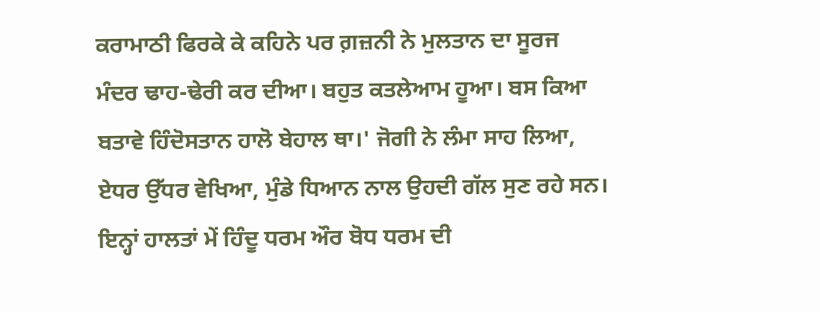ਕਰਾਮਾਠੀ ਫਿਰਕੇ ਕੇ ਕਹਿਨੇ ਪਰ ਗ਼ਜ਼ਨੀ ਨੇ ਮੁਲਤਾਨ ਦਾ ਸੂਰਜ ਮੰਦਰ ਢਾਹ-ਢੇਰੀ ਕਰ ਦੀਆ। ਬਹੁਤ ਕਤਲੇਆਮ ਹੂਆ। ਬਸ ਕਿਆ ਬਤਾਵੇ ਹਿੰਦੋਸਤਾਨ ਹਾਲੋ ਬੇਹਾਲ ਥਾ।' ਜੋਗੀ ਨੇ ਲੰਮਾ ਸਾਹ ਲਿਆ, ਏਧਰ ਉੱਧਰ ਵੇਖਿਆ, ਮੁੰਡੇ ਧਿਆਨ ਨਾਲ ਉਹਦੀ ਗੱਲ ਸੁਣ ਰਹੇ ਸਨ। ਇਨ੍ਹਾਂ ਹਾਲਤਾਂ ਮੇਂ ਹਿੰਦੂ ਧਰਮ ਔਰ ਬੋਧ ਧਰਮ ਦੀ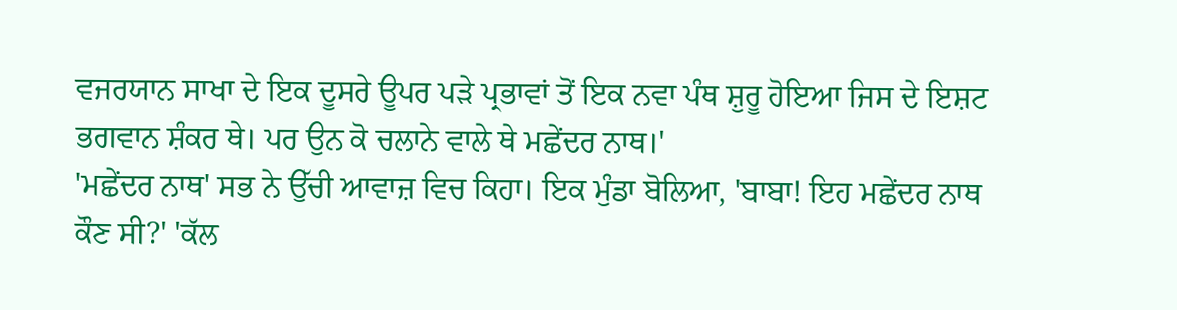ਵਜਰਯਾਨ ਸਾਖਾ ਦੇ ਇਕ ਦੂਸਰੇ ਊਪਰ ਪੜੇ ਪ੍ਰਭਾਵਾਂ ਤੋਂ ਇਕ ਨਵਾ ਪੰਥ ਸ਼ੁਰੂ ਹੋਇਆ ਜਿਸ ਦੇ ਇਸ਼ਟ ਭਗਵਾਨ ਸ਼ੰਕਰ ਥੇ। ਪਰ ਉਨ ਕੋ ਚਲਾਨੇ ਵਾਲੇ ਥੇ ਮਛੇਂਦਰ ਨਾਥ।'
'ਮਛੇਂਦਰ ਨਾਥ' ਸਭ ਨੇ ਉੱਚੀ ਆਵਾਜ਼ ਵਿਚ ਕਿਹਾ। ਇਕ ਮੁੰਡਾ ਬੋਲਿਆ, 'ਬਾਬਾ! ਇਹ ਮਛੇਂਦਰ ਨਾਥ ਕੌਣ ਸੀ?' 'ਕੱਲ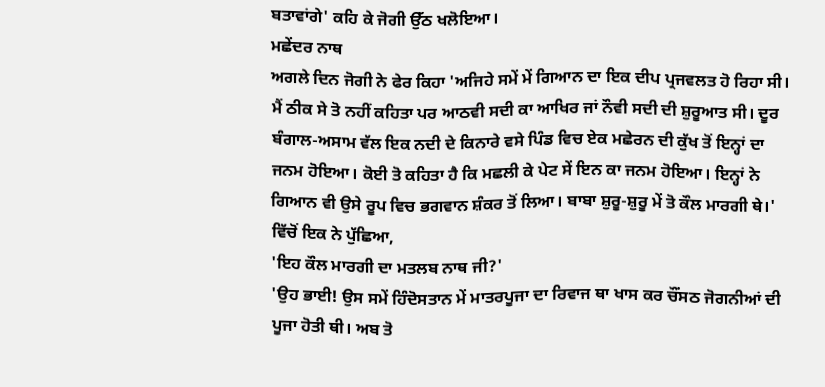ਬਤਾਵਾਂਗੇ' ਕਹਿ ਕੇ ਜੋਗੀ ਉੱਠ ਖਲੋਇਆ।
ਮਛੇਂਦਰ ਨਾਥ
ਅਗਲੇ ਦਿਨ ਜੋਗੀ ਨੇ ਫੇਰ ਕਿਹਾ 'ਅਜਿਹੇ ਸਮੇਂ ਮੇਂ ਗਿਆਨ ਦਾ ਇਕ ਦੀਪ ਪ੍ਰਜਵਲਤ ਹੋ ਰਿਹਾ ਸੀ। ਮੈਂ ਠੀਕ ਸੇ ਤੋ ਨਹੀਂ ਕਹਿਤਾ ਪਰ ਆਠਵੀ ਸਦੀ ਕਾ ਆਖਿਰ ਜਾਂ ਨੌਵੀ ਸਦੀ ਦੀ ਸ਼ੁਰੂਆਤ ਸੀ। ਦੂਰ ਬੰਗਾਲ-ਅਸਾਮ ਵੱਲ ਇਕ ਨਦੀ ਦੇ ਕਿਨਾਰੇ ਵਸੇ ਪਿੰਡ ਵਿਚ ਏਕ ਮਛੇਰਨ ਦੀ ਕੁੱਖ ਤੋਂ ਇਨ੍ਹਾਂ ਦਾ ਜਨਮ ਹੋਇਆ। ਕੋਈ ਤੋ ਕਹਿਤਾ ਹੈ ਕਿ ਮਛਲੀ ਕੇ ਪੇਟ ਸੇਂ ਇਨ ਕਾ ਜਨਮ ਹੋਇਆ। ਇਨ੍ਹਾਂ ਨੇ ਗਿਆਨ ਵੀ ਉਸੇ ਰੂਪ ਵਿਚ ਭਗਵਾਨ ਸ਼ੰਕਰ ਤੋਂ ਲਿਆ। ਬਾਬਾ ਸ਼ੁਰੂ-ਸ਼ੁਰੂ ਮੇਂ ਤੋ ਕੌਲ ਮਾਰਗੀ ਥੇ।'
ਵਿੱਚੋਂ ਇਕ ਨੇ ਪੁੱਛਿਆ,
'ਇਹ ਕੌਲ ਮਾਰਗੀ ਦਾ ਮਤਲਬ ਨਾਥ ਜੀ?'
'ਉਹ ਭਾਈ! ਉਸ ਸਮੇਂ ਹਿੰਦੋਸਤਾਨ ਮੇਂ ਮਾਤਰਪੂਜਾ ਦਾ ਰਿਵਾਜ ਥਾ ਖਾਸ ਕਰ ਚੌਂਸਠ ਜੋਗਨੀਆਂ ਦੀ ਪੂਜਾ ਹੋਤੀ ਥੀ। ਅਬ ਤੋ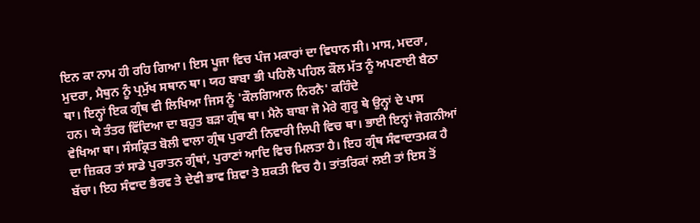ਇਨ ਕਾ ਨਾਮ ਹੀ ਰਹਿ ਗਿਆ। ਇਸ ਪੂਜਾ ਵਿਚ ਪੰਜ ਮਕਾਰਾਂ ਦਾ ਵਿਧਾਨ ਸੀ। ਮਾਸ, ਮਦਰਾ, ਮੁਦਰਾ, ਮੈਥੁਨ ਨੂੰ ਪ੍ਰਮੁੱਖ ਸਥਾਨ ਥਾ। ਯਹ ਬਾਬਾ ਭੀ ਪਹਿਲੋ ਪਹਿਲ ਕੌਲ ਮੱਤ ਨੂੰ ਅਪਣਾਈ ਬੈਠਾ ਥਾ। ਇਨ੍ਹਾਂ ਇਕ ਗ੍ਰੰਥ ਵੀ ਲਿਖਿਆ ਜਿਸ ਨੂੰ 'ਕੌਲਗਿਆਨ ਨਿਰਨੈ' ਕਹਿੰਦੇ
ਹਨ। ਯੇ ਤੰਤਰ ਵਿੱਦਿਆ ਦਾ ਬਹੁਤ ਬੜਾ ਗ੍ਰੰਥ ਥਾ। ਮੈਨੇ ਬਾਬਾ ਜੋ ਮੇਰੇ ਗੁਰੂ ਥੇ ਉਨ੍ਹਾਂ ਦੇ ਪਾਸ ਵੇਖਿਆ ਥਾ। ਸੰਸਕ੍ਰਿਤ ਬੋਲੀ ਵਾਲਾ ਗ੍ਰੰਥ ਪੁਰਾਣੀ ਨਿਵਾਰੀ ਲਿਪੀ ਵਿਚ ਥਾ। ਭਾਈ ਇਨ੍ਹਾਂ ਜੋਗਨੀਆਂ ਦਾ ਜ਼ਿਕਰ ਤਾਂ ਸਾਡੇ ਪੁਰਾਤਨ ਗ੍ਰੰਥਾਂ, ਪੁਰਾਣਾਂ ਆਦਿ ਵਿਚ ਮਿਲਤਾ ਹੈ। ਇਹ ਗ੍ਰੰਥ ਸੰਵਾਦਾਤਮਕ ਹੈ ਬੱਚਾ। ਇਹ ਸੰਵਾਦ ਭੈਰਵ ਤੇ ਦੇਵੀ ਭਾਵ ਸ਼ਿਵਾ ਤੇ ਸ਼ਕਤੀ ਵਿਚ ਹੈ। ਤਾਂਤਰਿਕਾਂ ਲਈ ਤਾਂ ਇਸ ਤੋਂ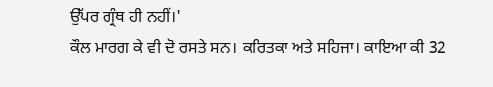ਉੱਪਰ ਗ੍ਰੰਥ ਹੀ ਨਹੀਂ।'
ਕੌਲ ਮਾਰਗ ਕੇ ਵੀ ਦੋ ਰਸਤੇ ਸਨ। ਕਰਿਤਕਾ ਅਤੇ ਸਹਿਜਾ। ਕਾਇਆ ਕੀ 32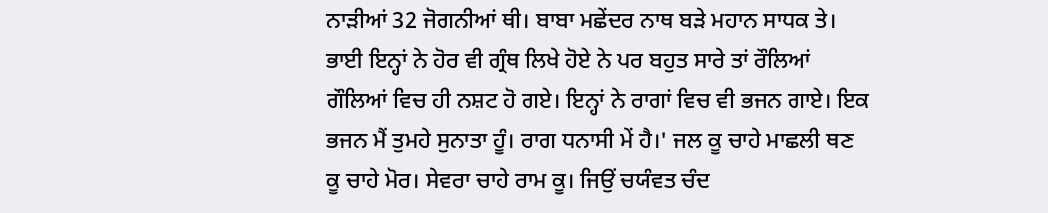ਨਾੜੀਆਂ 32 ਜੋਗਨੀਆਂ ਥੀ। ਬਾਬਾ ਮਛੇਂਦਰ ਨਾਥ ਬੜੇ ਮਹਾਨ ਸਾਧਕ ਤੇ। ਭਾਈ ਇਨ੍ਹਾਂ ਨੇ ਹੋਰ ਵੀ ਗ੍ਰੰਥ ਲਿਖੇ ਹੋਏ ਨੇ ਪਰ ਬਹੁਤ ਸਾਰੇ ਤਾਂ ਰੌਲਿਆਂ ਗੌਲਿਆਂ ਵਿਚ ਹੀ ਨਸ਼ਟ ਹੋ ਗਏ। ਇਨ੍ਹਾਂ ਨੇ ਰਾਗਾਂ ਵਿਚ ਵੀ ਭਜਨ ਗਾਏ। ਇਕ ਭਜਨ ਮੈਂ ਤੁਮਹੇ ਸੁਨਾਤਾ ਹੂੰ। ਰਾਗ ਧਨਾਸੀ ਮੇਂ ਹੈ।' ਜਲ ਕੂ ਚਾਹੇ ਮਾਛਲੀ ਥਣ ਕੂ ਚਾਹੇ ਮੋਰ। ਸੇਵਰਾ ਚਾਹੇ ਰਾਮ ਕੂ। ਜਿਉਂ ਚਯੰਵਤ ਚੰਦ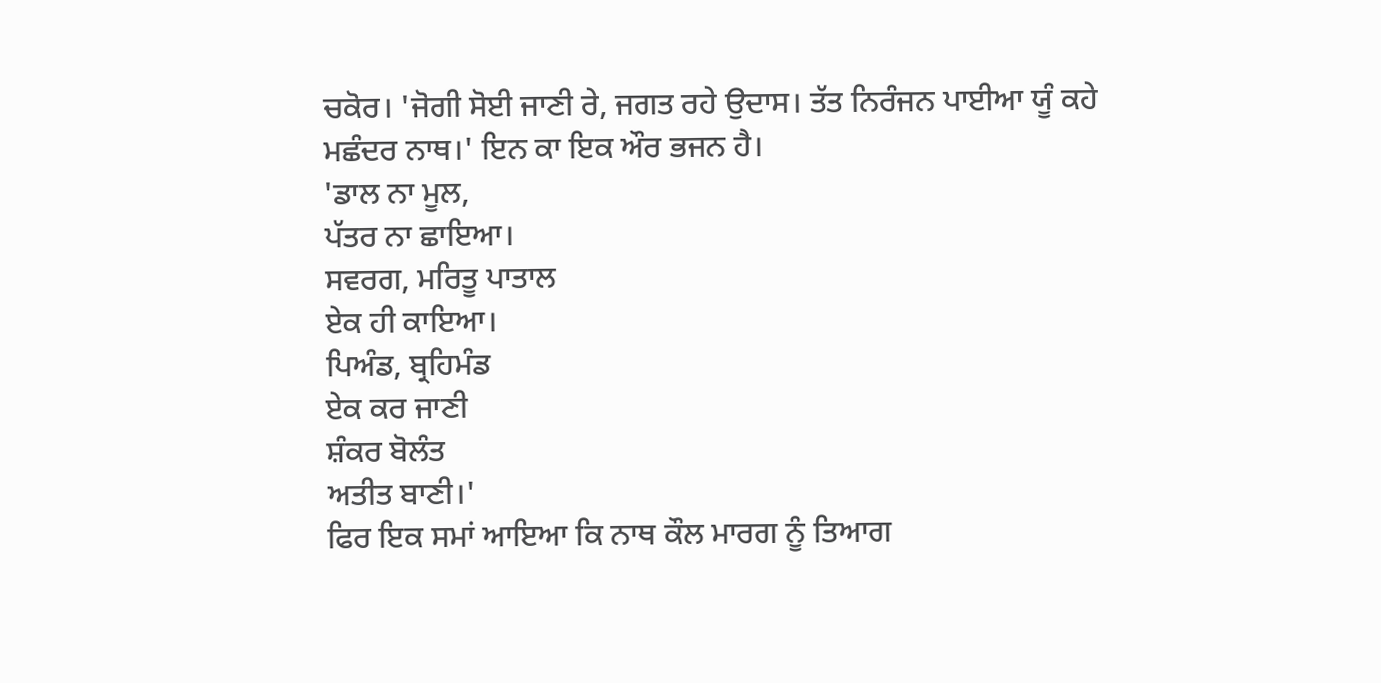ਚਕੋਰ। 'ਜੋਗੀ ਸੋਈ ਜਾਣੀ ਰੇ, ਜਗਤ ਰਹੇ ਉਦਾਸ। ਤੱਤ ਨਿਰੰਜਨ ਪਾਈਆ ਯੂੰ ਕਹੇ ਮਛੰਦਰ ਨਾਥ।' ਇਨ ਕਾ ਇਕ ਔਰ ਭਜਨ ਹੈ।
'ਡਾਲ ਨਾ ਮੂਲ,
ਪੱਤਰ ਨਾ ਛਾਇਆ।
ਸਵਰਗ, ਮਰਿਤੂ ਪਾਤਾਲ
ਏਕ ਹੀ ਕਾਇਆ।
ਪਿਅੰਡ, ਬ੍ਰਹਿਮੰਡ
ਏਕ ਕਰ ਜਾਣੀ
ਸ਼ੰਕਰ ਬੋਲੰਤ
ਅਤੀਤ ਬਾਣੀ।'
ਫਿਰ ਇਕ ਸਮਾਂ ਆਇਆ ਕਿ ਨਾਥ ਕੌਲ ਮਾਰਗ ਨੂੰ ਤਿਆਗ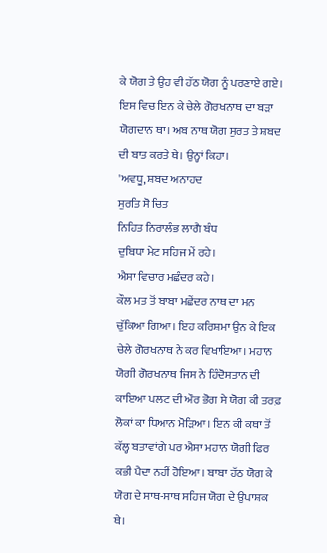ਕੇ ਯੋਗ ਤੇ ਉਹ ਵੀ ਹੱਠ ਯੋਗ ਨੂੰ ਪਰਣਾਏ ਗਏ। ਇਸ ਵਿਚ ਇਨ ਕੇ ਚੇਲੇ ਗੋਰਖਨਾਥ ਦਾ ਬੜਾ ਯੋਗਦਾਨ ਥਾ। ਅਬ ਨਾਥ ਯੋਗ ਸੁਰਤ ਤੇ ਸ਼ਬਦ ਦੀ ਬਾਤ ਕਰਤੇ ਥੇ। ਉਨ੍ਹਾਂ ਕਿਹਾ।
'ਅਵਧੂ, ਸ਼ਬਦ ਅਨਾਹਦ
ਸੁਰਤਿ ਸੋ ਚਿਤ
ਨਿਹਿਤ ਨਿਰਾਲੰਭ ਲਾਗੈ ਬੰਧ
ਦੁਬਿਧਾ ਮੇਟ ਸਹਿਜ ਮੇਂ ਰਹੇ।
ਐਸਾ ਵਿਚਾਰ ਮਛੰਦਰ ਕਹੇ।
ਕੌਲ ਮਤ ਤੋਂ ਬਾਬਾ ਮਛੇਂਦਰ ਨਾਥ ਦਾ ਮਨ ਚੁੱਕਿਆ ਗਿਆ। ਇਹ ਕਰਿਸ਼ਮਾ ਉਨ ਕੇ ਇਕ ਚੇਲੇ ਗੋਰਖਨਾਥ ਨੇ ਕਰ ਵਿਖਾਇਆ। ਮਹਾਨ ਯੋਗੀ ਗੋਰਖਨਾਥ ਜਿਸ ਨੇ ਹਿੰਦੋਸਤਾਨ ਦੀ ਕਾਇਆ ਪਲਟ ਦੀ ਔਰ ਭੋਗ ਸੇ ਯੋਗ ਕੀ ਤਰਫ਼ ਲੋਕਾਂ ਕਾ ਧਿਆਨ ਮੋੜਿਆ। ਇਨ ਕੀ ਕਥਾ ਤੋਂ ਕੱਲ੍ਹ ਬਤਾਵਾਂਗੇ ਪਰ ਐਸਾ ਮਹਾਨ ਯੋਗੀ ਫਿਰ ਕਭੀ ਪੈਦਾ ਨਹੀਂ ਹੋਇਆ। ਬਾਬਾ ਹੱਠ ਯੋਗ ਕੇ ਯੋਗ ਦੇ ਸਾਥ-ਸਾਥ ਸਹਿਜ ਯੋਗ ਦੇ ਉਪਾਸ਼ਕ ਥੇ।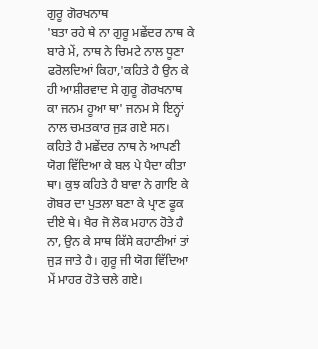ਗੁਰੂ ਗੋਰਖਨਾਥ
'ਬਤਾ ਰਹੇ ਥੇ ਨਾ ਗੁਰੂ ਮਛੇਂਦਰ ਨਾਥ ਕੇ ਬਾਰੇ ਮੇਂ, ਨਾਥ ਨੇ ਚਿਮਟੇ ਨਾਲ ਧੂਣਾ ਫਰੋਲਦਿਆਂ ਕਿਹਾ,'ਕਹਿਤੇ ਹੈ ਉਨ ਕੇ ਹੀ ਆਸ਼ੀਰਵਾਦ ਸੇ ਗੁਰੂ ਗੋਰਖਨਾਥ ਕਾ ਜਨਮ ਹੂਆ ਥਾ' ਜਨਮ ਸੇ ਇਨ੍ਹਾਂ ਨਾਲ ਚਮਤਕਾਰ ਜੁੜ ਗਏ ਸਨ। ਕਹਿਤੇ ਹੈ ਮਛੇਂਦਰ ਨਾਥ ਨੇ ਆਪਣੀ ਯੋਗ ਵਿੱਦਿਆ ਕੇ ਬਲ ਪੇ ਪੈਦਾ ਕੀਤਾ ਥਾ। ਕੁਝ ਕਹਿਤੇ ਹੈ ਬਾਵਾ ਨੇ ਗਾਇ ਕੇ ਗੋਬਰ ਦਾ ਪੁਤਲਾ ਬਣਾ ਕੇ ਪ੍ਰਾਣ ਫੂਕ ਦੀਏ ਥੇ। ਖੈਰ ਜੋ ਲੋਕ ਮਹਾਨ ਹੋਤੇ ਹੈ ਨਾ, ਉਨ ਕੇ ਸਾਥ ਕਿੱਸੇ ਕਹਾਣੀਆਂ ਤਾਂ ਜੁੜ ਜਾਤੇ ਹੈ। ਗੁਰੂ ਜੀ ਯੋਗ ਵਿੱਦਿਆ ਮੇਂ ਮਾਹਰ ਹੋਤੇ ਚਲੇ ਗਏ।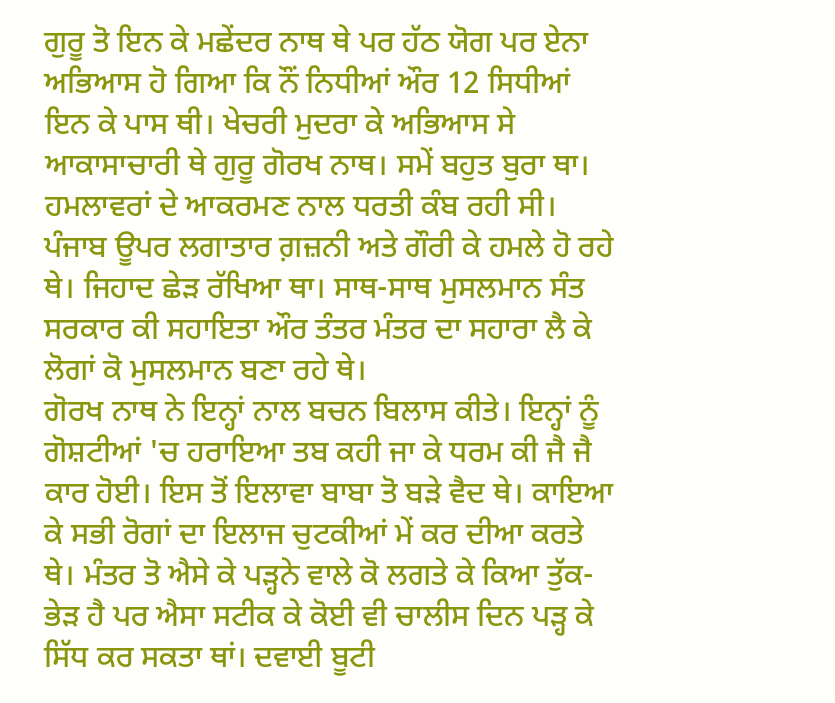ਗੁਰੂ ਤੋ ਇਨ ਕੇ ਮਛੇਂਦਰ ਨਾਥ ਥੇ ਪਰ ਹੱਠ ਯੋਗ ਪਰ ਏਨਾ ਅਭਿਆਸ ਹੋ ਗਿਆ ਕਿ ਨੌਂ ਨਿਧੀਆਂ ਔਰ 12 ਸਿਧੀਆਂ ਇਨ ਕੇ ਪਾਸ ਥੀ। ਖੇਚਰੀ ਮੁਦਰਾ ਕੇ ਅਭਿਆਸ ਸੇ ਆਕਾਸਾਚਾਰੀ ਥੇ ਗੁਰੂ ਗੋਰਖ ਨਾਥ। ਸਮੇਂ ਬਹੁਤ ਬੁਰਾ ਥਾ। ਹਮਲਾਵਰਾਂ ਦੇ ਆਕਰਮਣ ਨਾਲ ਧਰਤੀ ਕੰਬ ਰਹੀ ਸੀ। ਪੰਜਾਬ ਊਪਰ ਲਗਾਤਾਰ ਗ਼ਜ਼ਨੀ ਅਤੇ ਗੌਰੀ ਕੇ ਹਮਲੇ ਹੋ ਰਹੇ ਥੇ। ਜਿਹਾਦ ਛੇੜ ਰੱਖਿਆ ਥਾ। ਸਾਥ-ਸਾਥ ਮੁਸਲਮਾਨ ਸੰਤ ਸਰਕਾਰ ਕੀ ਸਹਾਇਤਾ ਔਰ ਤੰਤਰ ਮੰਤਰ ਦਾ ਸਹਾਰਾ ਲੈ ਕੇ ਲੋਗਾਂ ਕੋ ਮੁਸਲਮਾਨ ਬਣਾ ਰਹੇ ਥੇ।
ਗੋਰਖ ਨਾਥ ਨੇ ਇਨ੍ਹਾਂ ਨਾਲ ਬਚਨ ਬਿਲਾਸ ਕੀਤੇ। ਇਨ੍ਹਾਂ ਨੂੰ ਗੋਸ਼ਟੀਆਂ 'ਚ ਹਰਾਇਆ ਤਬ ਕਹੀ ਜਾ ਕੇ ਧਰਮ ਕੀ ਜੈ ਜੈ ਕਾਰ ਹੋਈ। ਇਸ ਤੋਂ ਇਲਾਵਾ ਬਾਬਾ ਤੋ ਬੜੇ ਵੈਦ ਥੇ। ਕਾਇਆ ਕੇ ਸਭੀ ਰੋਗਾਂ ਦਾ ਇਲਾਜ ਚੁਟਕੀਆਂ ਮੇਂ ਕਰ ਦੀਆ ਕਰਤੇ ਥੇ। ਮੰਤਰ ਤੋ ਐਸੇ ਕੇ ਪੜ੍ਹਨੇ ਵਾਲੇ ਕੋ ਲਗਤੇ ਕੇ ਕਿਆ ਤੁੱਕ-ਭੇੜ ਹੈ ਪਰ ਐਸਾ ਸਟੀਕ ਕੇ ਕੋਈ ਵੀ ਚਾਲੀਸ ਦਿਨ ਪੜ੍ਹ ਕੇ ਸਿੱਧ ਕਰ ਸਕਤਾ ਥਾਂ। ਦਵਾਈ ਬੂਟੀ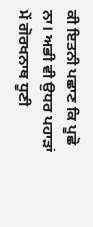ਕੀ ਇਤਨੀ ਪਛਾਣ ਕਿ ਪੂਛੋ ਨਾ। ਅਭੀ ਵੀ ਉਧਰ ਪਹਾੜਾਂ ਮੇਂ ਗੋਰਖਨਾਥ ਧੂਣੀ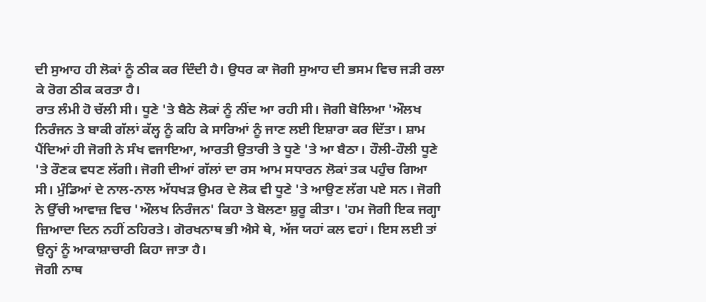ਦੀ ਸੁਆਹ ਹੀ ਲੋਕਾਂ ਨੂੰ ਠੀਕ ਕਰ ਦਿੰਦੀ ਹੈ। ਉਧਰ ਕਾ ਜੋਗੀ ਸੁਆਹ ਦੀ ਭਸਮ ਵਿਚ ਜੜੀ ਰਲਾ ਕੇ ਰੋਗ ਠੀਕ ਕਰਤਾ ਹੈ।
ਰਾਤ ਲੰਮੀ ਹੋ ਚੱਲੀ ਸੀ। ਧੂਣੇ 'ਤੇ ਬੈਠੇ ਲੋਕਾਂ ਨੂੰ ਨੀਂਦ ਆ ਰਹੀ ਸੀ। ਜੋਗੀ ਬੋਲਿਆ 'ਔਲਖ ਨਿਰੰਜਨ ਤੇ ਬਾਕੀ ਗੱਲਾਂ ਕੱਲ੍ਹ ਨੂੰ ਕਹਿ ਕੇ ਸਾਰਿਆਂ ਨੂੰ ਜਾਣ ਲਈ ਇਸ਼ਾਰਾ ਕਰ ਦਿੱਤਾ। ਸ਼ਾਮ ਪੈਂਦਿਆਂ ਹੀ ਜੋਗੀ ਨੇ ਸੰਖ ਵਜਾਇਆ, ਆਰਤੀ ਉਤਾਰੀ ਤੇ ਧੂਣੇ 'ਤੇ ਆ ਬੈਠਾ। ਹੌਲੀ-ਹੌਲੀ ਧੂਣੇ 'ਤੇ ਰੌਣਕ ਵਧਣ ਲੱਗੀ। ਜੋਗੀ ਦੀਆਂ ਗੱਲਾਂ ਦਾ ਰਸ ਆਮ ਸਧਾਰਨ ਲੋਕਾਂ ਤਕ ਪਹੁੰਚ ਗਿਆ ਸੀ। ਮੁੰਡਿਆਂ ਦੇ ਨਾਲ-ਨਾਲ ਅੱਧਖੜ ਉਮਰ ਦੇ ਲੋਕ ਵੀ ਧੂਣੇ 'ਤੇ ਆਉਣ ਲੱਗ ਪਏ ਸਨ। ਜੋਗੀ ਨੇ ਉੱਚੀ ਆਵਾਜ਼ ਵਿਚ 'ਔਲਖ ਨਿਰੰਜਨ' ਕਿਹਾ ਤੇ ਬੋਲਣਾ ਸ਼ੁਰੂ ਕੀਤਾ। 'ਹਮ ਜੋਗੀ ਇਕ ਜਗ੍ਹਾ ਜ਼ਿਆਦਾ ਦਿਨ ਨਹੀਂ ਠਹਿਰਤੇ। ਗੋਰਖਨਾਥ ਭੀ ਐਸੇ ਥੇ, ਅੱਜ ਯਹਾਂ ਕਲ ਵਹਾਂ। ਇਸ ਲਈ ਤਾਂ ਉਨ੍ਹਾਂ ਨੂੰ ਆਕਾਸ਼ਾਚਾਰੀ ਕਿਹਾ ਜਾਤਾ ਹੈ।
ਜੋਗੀ ਨਾਥ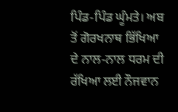ਪਿੰਡ-ਪਿੰਡ ਘੂੰਮਤੇ। ਅਬ ਤੋਂ ਗੋਰਖਨਾਥ ਭਿੱਖਿਆ ਦੇ ਨਾਲ-ਨਾਲ ਧਰਮ ਦੀ ਰੱਖਿਆ ਲਈ ਨੌਜਵਾਨ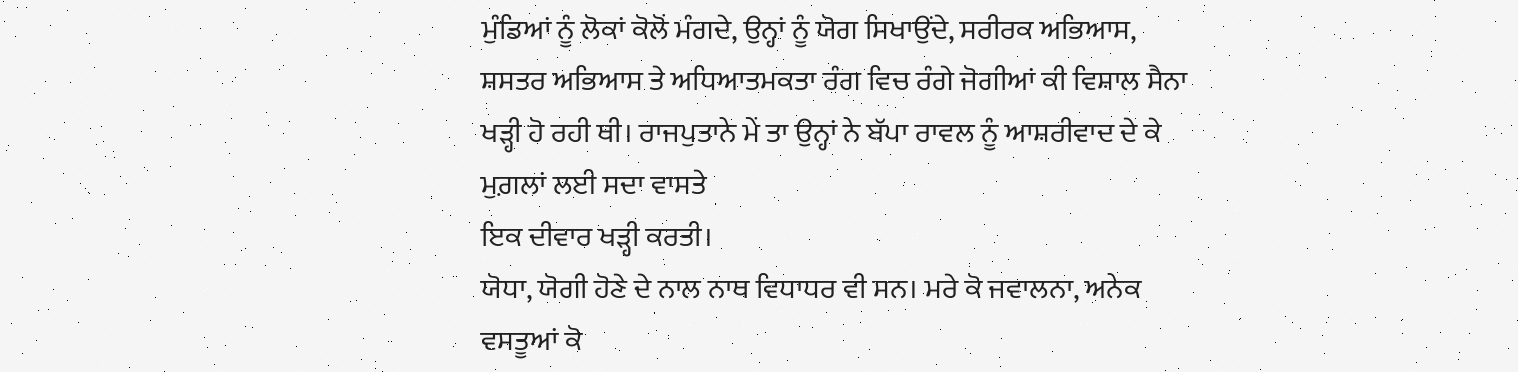ਮੁੰਡਿਆਂ ਨੂੰ ਲੋਕਾਂ ਕੋਲੋਂ ਮੰਗਦੇ, ਉਨ੍ਹਾਂ ਨੂੰ ਯੋਗ ਸਿਖਾਉਂਦੇ, ਸਰੀਰਕ ਅਭਿਆਸ, ਸ਼ਸਤਰ ਅਭਿਆਸ ਤੇ ਅਧਿਆਤਮਕਤਾ ਰੰਗ ਵਿਚ ਰੰਗੇ ਜੋਗੀਆਂ ਕੀ ਵਿਸ਼ਾਲ ਸੈਨਾ ਖੜ੍ਹੀ ਹੋ ਰਹੀ ਥੀ। ਰਾਜਪੁਤਾਨੇ ਮੇਂ ਤਾ ਉਨ੍ਹਾਂ ਨੇ ਬੱਪਾ ਰਾਵਲ ਨੂੰ ਆਸ਼ਰੀਵਾਦ ਦੇ ਕੇ ਮੁਗ਼ਲਾਂ ਲਈ ਸਦਾ ਵਾਸਤੇ
ਇਕ ਦੀਵਾਰ ਖੜ੍ਹੀ ਕਰਤੀ।
ਯੋਧਾ, ਯੋਗੀ ਹੋਣੇ ਦੇ ਨਾਲ ਨਾਥ ਵਿਧਾਧਰ ਵੀ ਸਨ। ਮਰੇ ਕੋ ਜਵਾਲਨਾ, ਅਨੇਕ ਵਸਤੂਆਂ ਕੋ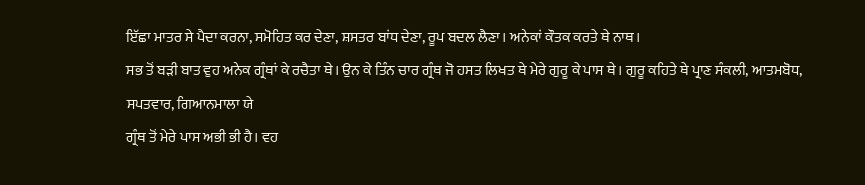ਇੱਛਾ ਮਾਤਰ ਸੇ ਪੈਦਾ ਕਰਨਾ, ਸਮੋਹਿਤ ਕਰ ਦੇਣਾ, ਸ਼ਸਤਰ ਬਾਂਧ ਦੇਣਾ, ਰੂਪ ਬਦਲ ਲੈਣਾ। ਅਨੇਕਾਂ ਕੌਤਕ ਕਰਤੇ ਥੇ ਨਾਥ।
ਸਭ ਤੋਂ ਬੜੀ ਬਾਤ ਵੁਹ ਅਨੇਕ ਗ੍ਰੰਥਾਂ ਕੇ ਰਚੈਤਾ ਥੇ। ਉਨ ਕੇ ਤਿੰਨ ਚਾਰ ਗ੍ਰੰਥ ਜੋ ਹਸਤ ਲਿਖਤ ਥੇ ਮੇਰੇ ਗੁਰੂ ਕੇ ਪਾਸ ਥੇ। ਗੁਰੂ ਕਹਿਤੇ ਥੇ ਪ੍ਰਾਣ ਸੰਕਲੀ, ਆਤਮਬੋਧ, ਸਪਤਵਾਰ, ਗਿਆਨਮਾਲਾ ਯੇ
ਗ੍ਰੰਥ ਤੋਂ ਮੇਰੇ ਪਾਸ ਅਭੀ ਭੀ ਹੈ। ਵਹ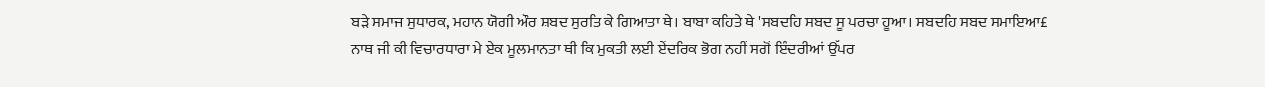ਬੜੇ ਸਮਾਜ ਸੁਧਾਰਕ, ਮਹਾਨ ਯੋਗੀ ਔਰ ਸ਼ਬਦ ਸੁਰਤਿ ਕੇ ਗਿਆਤਾ ਥੇ। ਬਾਬਾ ਕਹਿਤੇ ਥੇ 'ਸਬਦਹਿ ਸਬਦ ਸੂ ਪਰਚਾ ਹੂਆ। ਸਬਦਹਿ ਸਬਦ ਸਮਾਇਆ£
ਨਾਥ ਜੀ ਕੀ ਵਿਚਾਰਧਾਰਾ ਮੇ ਏਕ ਮੂਲਮਾਨਤਾ ਥੀ ਕਿ ਮੁਕਤੀ ਲਈ ਏਂਦਰਿਕ ਭੋਗ ਨਹੀਂ ਸਗੋਂ ਇੰਦਰੀਆਂ ਉੱਪਰ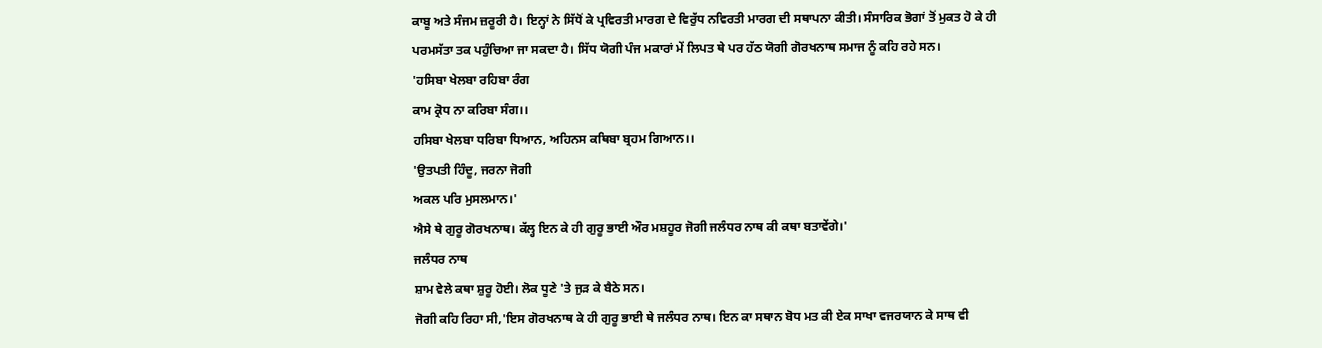ਕਾਬੂ ਅਤੇ ਸੰਜਮ ਜ਼ਰੂਰੀ ਹੈ। ਇਨ੍ਹਾਂ ਨੇ ਸਿੱਧੋਂ ਕੇ ਪ੍ਰਵਿਰਤੀ ਮਾਰਗ ਦੇ ਵਿਰੁੱਧ ਨਵਿਰਤੀ ਮਾਰਗ ਦੀ ਸਥਾਪਨਾ ਕੀਤੀ। ਸੰਸਾਰਿਕ ਭੋਗਾਂ ਤੋਂ ਮੁਕਤ ਹੋ ਕੇ ਹੀ ਪਰਮਸੱਤਾ ਤਕ ਪਹੁੰਚਿਆ ਜਾ ਸਕਦਾ ਹੈ। ਸਿੱਧ ਯੋਗੀ ਪੰਜ ਮਕਾਰਾਂ ਮੇਂ ਲਿਪਤ ਥੇ ਪਰ ਹੱਠ ਯੋਗੀ ਗੋਰਖਨਾਥ ਸਮਾਜ ਨੂੰ ਕਹਿ ਰਹੇ ਸਨ।
'ਹਸਿਬਾ ਖੇਲਬਾ ਰਹਿਬਾ ਰੰਗ
ਕਾਮ ਕ੍ਰੋਧ ਨਾ ਕਰਿਬਾ ਸੰਗ।।
ਹਸਿਬਾ ਖੇਲਬਾ ਧਰਿਬਾ ਧਿਆਨ, ਅਹਿਨਸ ਕਥਿਬਾ ਬ੍ਰਹਮ ਗਿਆਨ।।
'ਉਤਪਤੀ ਹਿੰਦੂ, ਜਰਨਾ ਜੋਗੀ
ਅਕਲ ਪਰਿ ਮੁਸਲਮਾਨ।'
ਐਸੇ ਥੇ ਗੁਰੂ ਗੋਰਖਨਾਥ। ਕੱਲ੍ਹ ਇਨ ਕੇ ਹੀ ਗੁਰੂ ਭਾਈ ਔਰ ਮਸ਼ਹੂਰ ਜੋਗੀ ਜਲੰਧਰ ਨਾਥ ਕੀ ਕਥਾ ਬਤਾਵੇਂਗੇ।'
ਜਲੰਧਰ ਨਾਥ
ਸ਼ਾਮ ਵੇਲੇ ਕਥਾ ਸ਼ੁਰੂ ਹੋਈ। ਲੋਕ ਧੂਣੇ 'ਤੇ ਜੁੜ ਕੇ ਬੈਠੇ ਸਨ।
ਜੋਗੀ ਕਹਿ ਰਿਹਾ ਸੀ,'ਇਸ ਗੋਰਖਨਾਥ ਕੇ ਹੀ ਗੁਰੂ ਭਾਈ ਥੇ ਜਲੰਧਰ ਨਾਥ। ਇਨ ਕਾ ਸਥਾਨ ਬੋਧ ਮਤ ਕੀ ਏਕ ਸਾਖਾ ਵਜਰਯਾਨ ਕੇ ਸਾਥ ਵੀ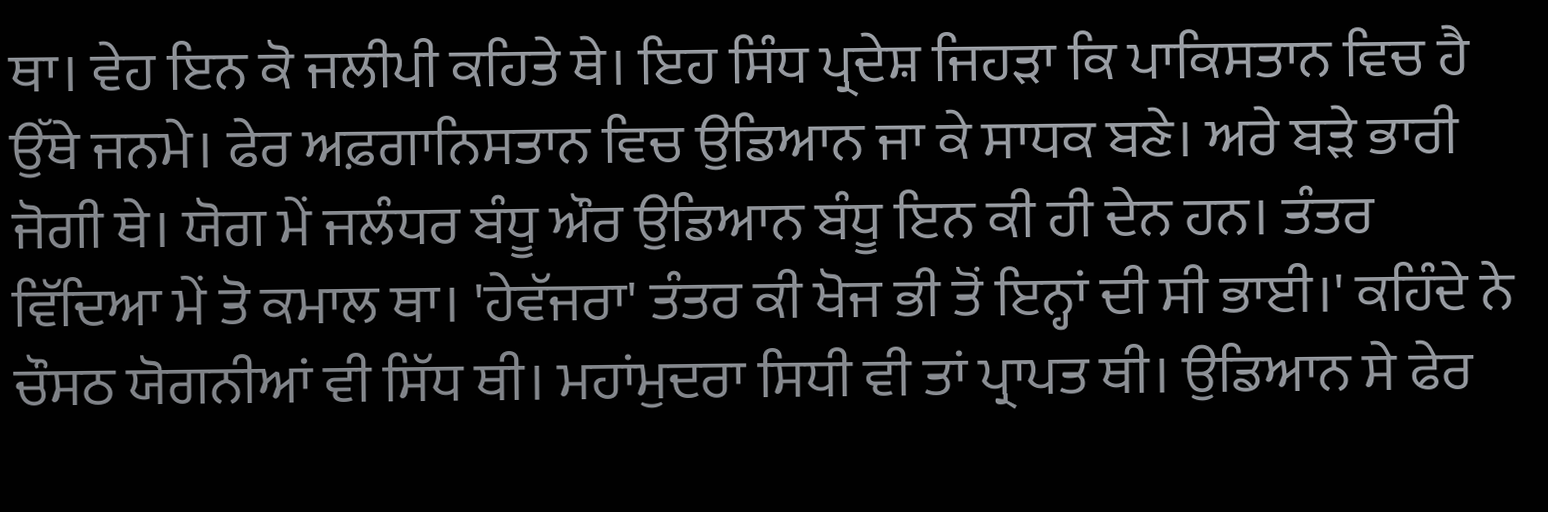ਥਾ। ਵੇਹ ਇਨ ਕੋ ਜਲੀਪੀ ਕਹਿਤੇ ਥੇ। ਇਹ ਸਿੰਧ ਪ੍ਰਦੇਸ਼ ਜਿਹੜਾ ਕਿ ਪਾਕਿਸਤਾਨ ਵਿਚ ਹੈ ਉੱਥੇ ਜਨਮੇ। ਫੇਰ ਅਫ਼ਗਾਨਿਸਤਾਨ ਵਿਚ ਉਡਿਆਨ ਜਾ ਕੇ ਸਾਧਕ ਬਣੇ। ਅਰੇ ਬੜੇ ਭਾਰੀ ਜੋਗੀ ਥੇ। ਯੋਗ ਮੇਂ ਜਲੰਧਰ ਬੰਧੂ ਔਰ ਉਡਿਆਨ ਬੰਧੂ ਇਨ ਕੀ ਹੀ ਦੇਨ ਹਨ। ਤੰਤਰ ਵਿੱਦਿਆ ਮੇਂ ਤੋ ਕਮਾਲ ਥਾ। 'ਹੇਵੱਜਰਾ' ਤੰਤਰ ਕੀ ਖੋਜ ਭੀ ਤੋਂ ਇਨ੍ਹਾਂ ਦੀ ਸੀ ਭਾਈ।' ਕਹਿੰਦੇ ਨੇ ਚੌਸਠ ਯੋਗਨੀਆਂ ਵੀ ਸਿੱਧ ਥੀ। ਮਹਾਂਮੁਦਰਾ ਸਿਧੀ ਵੀ ਤਾਂ ਪ੍ਰਾਪਤ ਥੀ। ਉਡਿਆਨ ਸੇ ਫੇਰ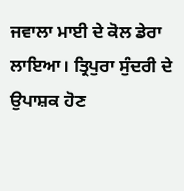ਜਵਾਲਾ ਮਾਈ ਦੇ ਕੋਲ ਡੇਰਾ ਲਾਇਆ। ਤ੍ਰਿਪੁਰਾ ਸੁੰਦਰੀ ਦੇ ਉਪਾਸ਼ਕ ਹੋਣ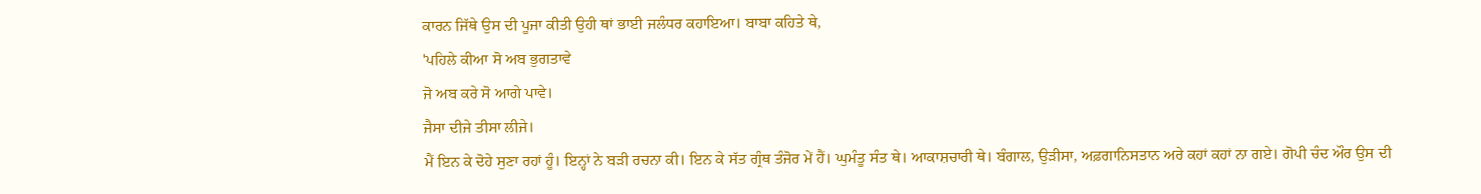ਕਾਰਨ ਜਿੱਥੇ ਉਸ ਦੀ ਪੂਜਾ ਕੀਤੀ ਉਹੀ ਥਾਂ ਭਾਈ ਜਲੰਧਰ ਕਹਾਇਆ। ਬਾਬਾ ਕਹਿਤੇ ਥੇ,
'ਪਹਿਲੇ ਕੀਆ ਸੋ ਅਬ ਭੁਗਤਾਵੇ
ਜੋ ਅਬ ਕਰੇ ਸੋ ਆਗੇ ਪਾਵੇ।
ਜੈਸਾ ਦੀਜੇ ਤੀਸਾ ਲੀਜੇ।
ਮੈਂ ਇਨ ਕੇ ਦੋਹੇ ਸੁਣਾ ਰਹਾਂ ਹੂੰ। ਇਨ੍ਹਾਂ ਨੇ ਬੜੀ ਰਚਨਾ ਕੀ। ਇਨ ਕੇ ਸੱਤ ਗ੍ਰੰਥ ਤੰਜੋਰ ਮੇਂ ਹੈਂ। ਘੁਮੰਤੂ ਸੰਤ ਥੇ। ਆਕਾਸ਼ਚਾਰੀ ਥੇ। ਬੰਗਾਲ, ਉੜੀਸਾ, ਅਫ਼ਗਾਨਿਸਤਾਨ ਅਰੇ ਕਹਾਂ ਕਹਾਂ ਨਾ ਗਏ। ਗੋਪੀ ਚੰਦ ਔਰ ਉਸ ਦੀ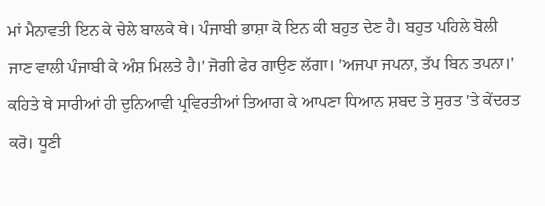ਮਾਂ ਮੈਨਾਵਤੀ ਇਨ ਕੇ ਚੇਲੇ ਬਾਲਕੇ ਥੇ। ਪੰਜਾਬੀ ਭਾਸ਼ਾ ਕੋ ਇਨ ਕੀ ਬਹੁਤ ਦੇਣ ਹੈ। ਬਹੁਤ ਪਹਿਲੇ ਬੋਲੀ ਜਾਣ ਵਾਲੀ ਪੰਜਾਬੀ ਕੇ ਅੰਸ਼ ਮਿਲਤੇ ਹੈ।' ਜੋਗੀ ਫੇਰ ਗਾਉਣ ਲੱਗਾ। 'ਅਜਪਾ ਜਪਨਾ, ਤੱਪ ਬਿਨ ਤਪਨਾ।'
ਕਹਿਤੇ ਥੇ ਸਾਰੀਆਂ ਹੀ ਦੁਨਿਆਵੀ ਪ੍ਰਵਿਰਤੀਆਂ ਤਿਆਗ ਕੇ ਆਪਣਾ ਧਿਆਨ ਸ਼ਬਦ ਤੇ ਸੁਰਤ 'ਤੇ ਕੇਂਦਰਤ ਕਰੋ। ਧੂਣੀ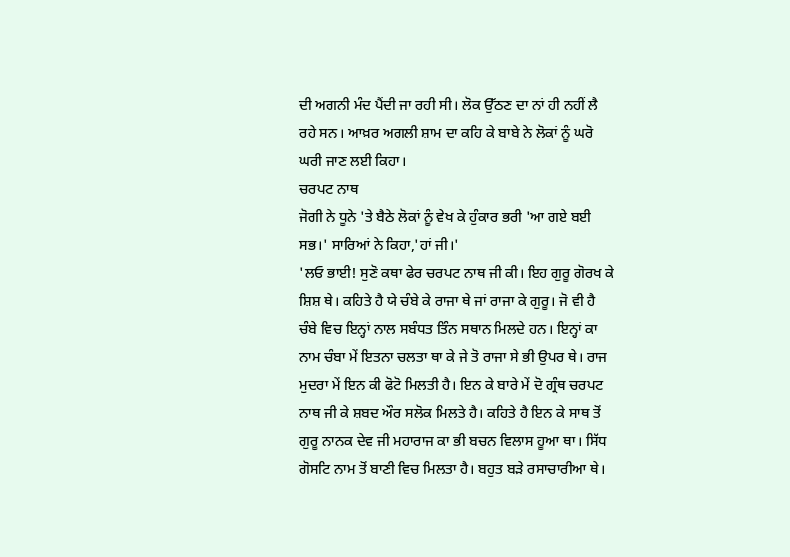ਦੀ ਅਗਨੀ ਮੰਦ ਪੈਂਦੀ ਜਾ ਰਹੀ ਸੀ। ਲੋਕ ਉੱਠਣ ਦਾ ਨਾਂ ਹੀ ਨਹੀਂ ਲੈ ਰਹੇ ਸਨ। ਆਖ਼ਰ ਅਗਲੀ ਸ਼ਾਮ ਦਾ ਕਹਿ ਕੇ ਬਾਬੇ ਨੇ ਲੋਕਾਂ ਨੂੰ ਘਰੋ ਘਰੀ ਜਾਣ ਲਈ ਕਿਹਾ।
ਚਰਪਟ ਨਾਥ
ਜੋਗੀ ਨੇ ਧੂਨੇ 'ਤੇ ਬੈਠੇ ਲੋਕਾਂ ਨੂੰ ਵੇਖ ਕੇ ਹੁੰਕਾਰ ਭਰੀ 'ਆ ਗਏ ਬਈ ਸਭ।' ਸਾਰਿਆਂ ਨੇ ਕਿਹਾ,'ਹਾਂ ਜੀ।'
'ਲਓ ਭਾਈ! ਸੁਣੋ ਕਥਾ ਫੇਰ ਚਰਪਟ ਨਾਥ ਜੀ ਕੀ। ਇਹ ਗੁਰੂ ਗੋਰਖ ਕੇ ਸ਼ਿਸ਼ ਥੇ। ਕਹਿਤੇ ਹੈ ਯੇ ਚੰਬੇ ਕੇ ਰਾਜਾ ਥੇ ਜਾਂ ਰਾਜਾ ਕੇ ਗੁਰੂ। ਜੋ ਵੀ ਹੈ ਚੰਬੇ ਵਿਚ ਇਨ੍ਹਾਂ ਨਾਲ ਸਬੰਧਤ ਤਿੰਨ ਸਥਾਨ ਮਿਲਦੇ ਹਨ। ਇਨ੍ਹਾਂ ਕਾ ਨਾਮ ਚੰਬਾ ਮੇਂ ਇਤਨਾ ਚਲਤਾ ਥਾ ਕੇ ਜੇ ਤੋ ਰਾਜਾ ਸੇ ਭੀ ਉਪਰ ਥੇ। ਰਾਜ ਮੁਦਰਾ ਮੇਂ ਇਨ ਕੀ ਫੋਟੋ ਮਿਲਤੀ ਹੈ। ਇਨ ਕੇ ਬਾਰੇ ਮੇਂ ਦੋ ਗ੍ਰੰਥ ਚਰਪਟ ਨਾਥ ਜੀ ਕੇ ਸ਼ਬਦ ਔਰ ਸਲੋਕ ਮਿਲਤੇ ਹੈ। ਕਹਿਤੇ ਹੈ ਇਨ ਕੇ ਸਾਥ ਤੋਂ ਗੁਰੂ ਨਾਨਕ ਦੇਵ ਜੀ ਮਹਾਰਾਜ ਕਾ ਭੀ ਬਚਨ ਵਿਲਾਸ ਹੂਆ ਥਾ। ਸਿੱਧ ਗੋਸਟਿ ਨਾਮ ਤੋਂ ਬਾਣੀ ਵਿਚ ਮਿਲਤਾ ਹੈ। ਬਹੁਤ ਬੜੇ ਰਸਾਚਾਰੀਆ ਥੇ।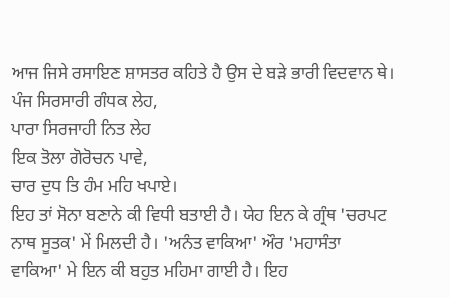ਆਜ ਜਿਸੇ ਰਸਾਇਣ ਸ਼ਾਸਤਰ ਕਹਿਤੇ ਹੈ ਉਸ ਦੇ ਬੜੇ ਭਾਰੀ ਵਿਦਵਾਨ ਥੇ।
ਪੰਜ ਸਿਰਸਾਰੀ ਗੰਧਕ ਲੇਹ,
ਪਾਰਾ ਸਿਰਜਾਹੀ ਨਿਤ ਲੇਹ
ਇਕ ਤੋਲਾ ਗੋਰੋਚਨ ਪਾਵੇ,
ਚਾਰ ਦੁਧ ਤਿ ਹੰਮ ਮਹਿ ਖਪਾਏ।
ਇਹ ਤਾਂ ਸੋਨਾ ਬਣਾਨੇ ਕੀ ਵਿਧੀ ਬਤਾਈ ਹੈ। ਯੇਹ ਇਨ ਕੇ ਗ੍ਰੰਥ 'ਚਰਪਟ ਨਾਥ ਸੂਤਕ' ਮੇਂ ਮਿਲਦੀ ਹੈ। 'ਅਨੰਤ ਵਾਕਿਆ' ਔਰ 'ਮਹਾਸੰਤਾ ਵਾਕਿਆ' ਮੇ ਇਨ ਕੀ ਬਹੁਤ ਮਹਿਮਾ ਗਾਈ ਹੈ। ਇਹ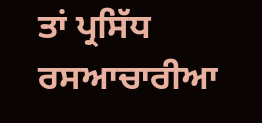ਤਾਂ ਪ੍ਰਸਿੱਧ ਰਸਆਚਾਰੀਆ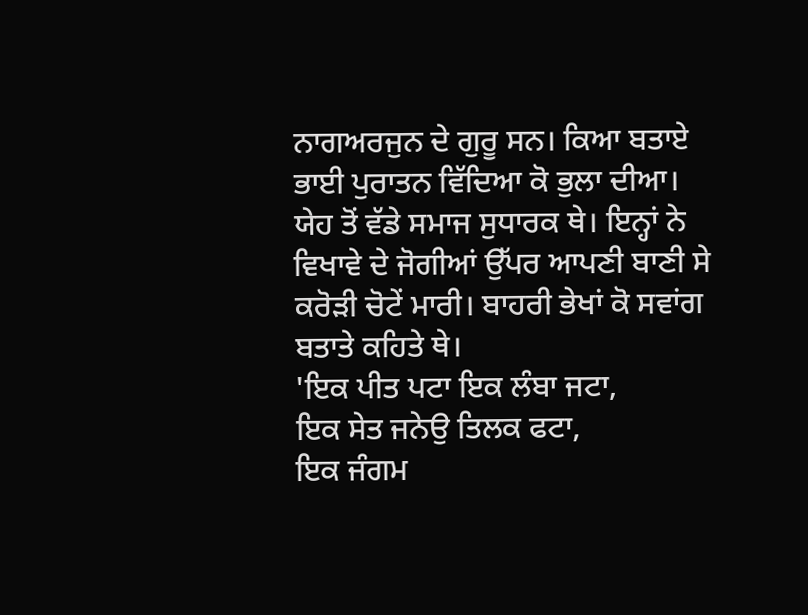ਨਾਗਅਰਜੁਨ ਦੇ ਗੁਰੂ ਸਨ। ਕਿਆ ਬਤਾਏ ਭਾਈ ਪੁਰਾਤਨ ਵਿੱਦਿਆ ਕੋ ਭੁਲਾ ਦੀਆ। ਯੇਹ ਤੋਂ ਵੱਡੇ ਸਮਾਜ ਸੁਧਾਰਕ ਥੇ। ਇਨ੍ਹਾਂ ਨੇ ਵਿਖਾਵੇ ਦੇ ਜੋਗੀਆਂ ਉੱਪਰ ਆਪਣੀ ਬਾਣੀ ਸੇ ਕਰੋੜੀ ਚੋਟੇਂ ਮਾਰੀ। ਬਾਹਰੀ ਭੇਖਾਂ ਕੋ ਸਵਾਂਗ ਬਤਾਤੇ ਕਹਿਤੇ ਥੇ।
'ਇਕ ਪੀਤ ਪਟਾ ਇਕ ਲੰਬਾ ਜਟਾ,
ਇਕ ਸੇਤ ਜਨੇਉ ਤਿਲਕ ਫਟਾ,
ਇਕ ਜੰਗਮ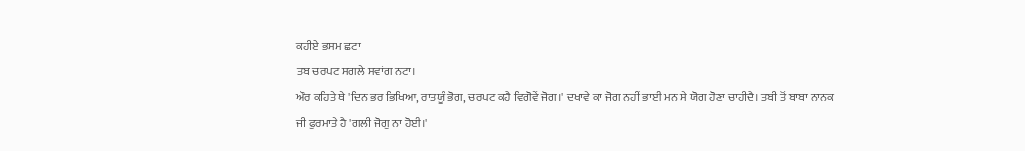ਕਹੀਏ ਭਸਮ ਛਟਾ
ਤਬ ਚਰਪਟ ਸਗਲੇ ਸਵਾਂਗ ਨਟਾ।
ਔਰ ਕਹਿਤੇ ਥੇ 'ਦਿਨ ਭਰ ਭਿਖਿਆ, ਰਾਤਯੂੰ ਭੋਗ, ਚਰਪਟ ਕਹੈ ਵਿਗੋਵੇਂ ਜੋਗ।' ਦਖਾਵੇ ਕਾ ਜੋਗ ਨਹੀਂ ਭਾਈ ਮਨ ਸੇ ਯੋਗ ਹੋਣਾ ਚਾਹੀਦੈ। ਤਬੀ ਤੋਂ ਬਾਬਾ ਨਾਨਕ ਜੀ ਫੁਰਮਾਤੇ ਹੈ 'ਗਲੀ ਜੋਗੁ ਨਾ ਹੋਈ।'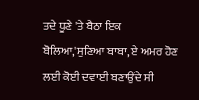ਤਦੇ ਧੂਣੇ 'ਤੇ ਬੈਠਾ ਇਕ ਬੋਲਿਆ,'ਸੁਣਿਆ ਬਾਬਾ, ਏ ਅਮਰ ਹੋਣ ਲਈ ਕੋਈ ਦਵਾਈ ਬਣਾਉਂਦੇ ਸੀ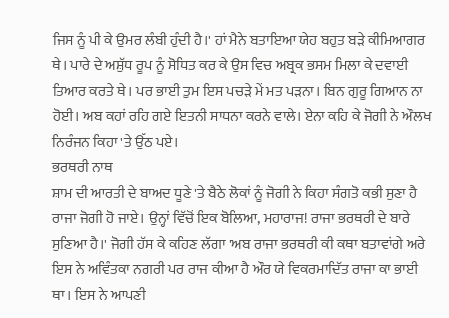ਜਿਸ ਨੂੰ ਪੀ ਕੇ ਉਮਰ ਲੰਬੀ ਹੁੰਦੀ ਹੈ।' ਹਾਂ ਮੈਨੇ ਬਤਾਇਆ ਯੇਹ ਬਹੁਤ ਬੜੇ ਕੀਮਿਆਗਰ ਥੇ। ਪਾਰੇ ਦੇ ਅਸ਼ੁੱਧ ਰੂਪ ਨੂੰ ਸੋਧਿਤ ਕਰ ਕੇ ਉਸ ਵਿਚ ਅਬ੍ਰਕ ਭਸਮ ਮਿਲਾ ਕੇ ਦਵਾਈ ਤਿਆਰ ਕਰਤੇ ਥੇ। ਪਰ ਭਾਈ ਤੁਮ ਇਸ ਪਚੜੇ ਮੇਂ ਮਤ ਪੜਨਾ। ਬਿਨ ਗੁਰੂ ਗਿਆਨ ਨਾ ਹੋਈ। ਅਬ ਕਹਾਂ ਰਹਿ ਗਏ ਇਤਨੀ ਸਾਧਨਾ ਕਰਨੇ ਵਾਲੇ। ਏਨਾ ਕਹਿ ਕੇ ਜੋਗੀ ਨੇ ਔਲਖ ਨਿਰੰਜਨ ਕਿਹਾ 'ਤੇ ਉੱਠ ਪਏ।
ਭਰਥਰੀ ਨਾਥ
ਸ਼ਾਮ ਦੀ ਆਰਤੀ ਦੇ ਬਾਅਦ ਧੂਣੇ 'ਤੇ ਬੈਠੇ ਲੋਕਾਂ ਨੂੰ ਜੋਗੀ ਨੇ ਕਿਹਾ ਸੰਗਤੋ ਕਭੀ ਸੁਣਾ ਹੈ ਰਾਜਾ ਜੋਗੀ ਹੋ ਜਾਏ। ਉਨ੍ਹਾਂ ਵਿੱਚੋਂ ਇਕ ਬੋਲਿਆ, ਮਹਾਰਾਜ! ਰਾਜਾ ਭਰਥਰੀ ਦੇ ਬਾਰੇ ਸੁਣਿਆ ਹੈ।' ਜੋਗੀ ਹੱਸ ਕੇ ਕਹਿਣ ਲੱਗਾ 'ਅਬ ਰਾਜਾ ਭਰਥਰੀ ਕੀ ਕਥਾ ਬਤਾਵਾਂਗੇ ਅਰੇ ਇਸ ਨੇ ਅਵਿੰਤਕਾ ਨਗਰੀ ਪਰ ਰਾਜ ਕੀਆ ਹੈ ਔਰ ਯੇ ਵਿਕਰਮਾਦਿੱਤ ਰਾਜਾ ਕਾ ਭਾਈ ਥਾ। ਇਸ ਨੇ ਆਪਣੀ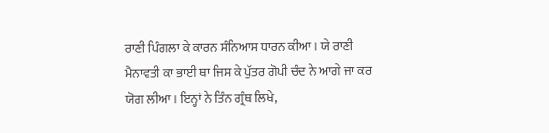ਰਾਣੀ ਪਿੰਗਲਾ ਕੇ ਕਾਰਨ ਸੰਨਿਆਸ ਧਾਰਨ ਕੀਆ। ਯੇ ਰਾਣੀ ਮੈਨਾਵਤੀ ਕਾ ਭਾਈ ਥਾ ਜਿਸ ਕੇ ਪੁੱਤਰ ਗੋਪੀ ਚੰਦ ਨੇ ਆਗੇ ਜਾ ਕਰ ਯੋਗ ਲੀਆ। ਇਨ੍ਹਾਂ ਨੇ ਤਿੰਨ ਗ੍ਰੰਥ ਲਿਖੇ,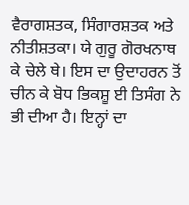ਵੈਰਾਗਸ਼ਤਕ, ਸਿੰਗਾਰਸ਼ਤਕ ਅਤੇ ਨੀਤੀਸ਼ਤਕਾ। ਯੇ ਗੁਰੂ ਗੋਰਖਨਾਥ ਕੇ ਚੇਲੇ ਥੇ। ਇਸ ਦਾ ਉਦਾਹਰਨ ਤੋਂ ਚੀਨ ਕੇ ਬੋਧ ਭਿਕਸ਼ੂ ਈ ਤਿਸੰਗ ਨੇ ਭੀ ਦੀਆ ਹੈ। ਇਨ੍ਹਾਂ ਦਾ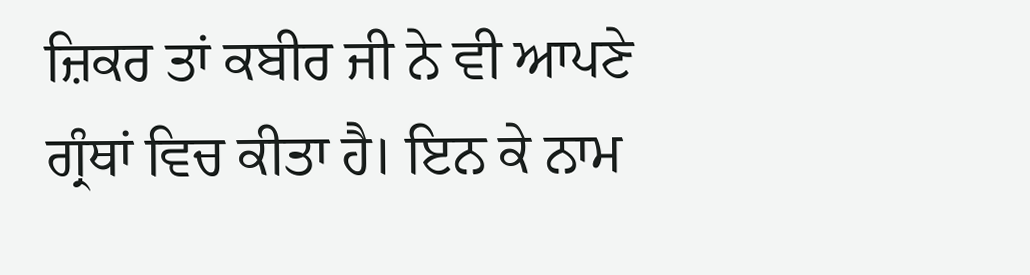ਜ਼ਿਕਰ ਤਾਂ ਕਬੀਰ ਜੀ ਨੇ ਵੀ ਆਪਣੇ ਗ੍ਰੰਥਾਂ ਵਿਚ ਕੀਤਾ ਹੈ। ਇਨ ਕੇ ਨਾਮ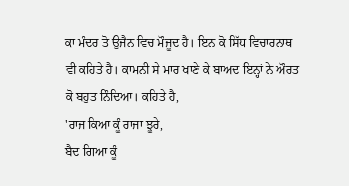ਕਾ ਮੰਦਰ ਤੋ ਉਜੈਨ ਵਿਚ ਮੌਜੂਦ ਹੈ। ਇਨ ਕੋ ਸਿੱਧ ਵਿਚਾਰਨਾਥ ਵੀ ਕਹਿਤੇ ਹੈ। ਕਾਮਨੀ ਸੇ ਮਾਰ ਖਾਣੇ ਕੇ ਬਾਅਦ ਇਨ੍ਹਾਂ ਨੇ ਔਰਤ ਕੋ ਬਹੁਤ ਨਿੰਦਿਆ। ਕਹਿਤੇ ਹੈ,
'ਰਾਜ ਕਿਆ ਕੂੰ ਰਾਜਾ ਝੂਰੇ,
ਬੈਦ ਗਿਆ ਕੂੰ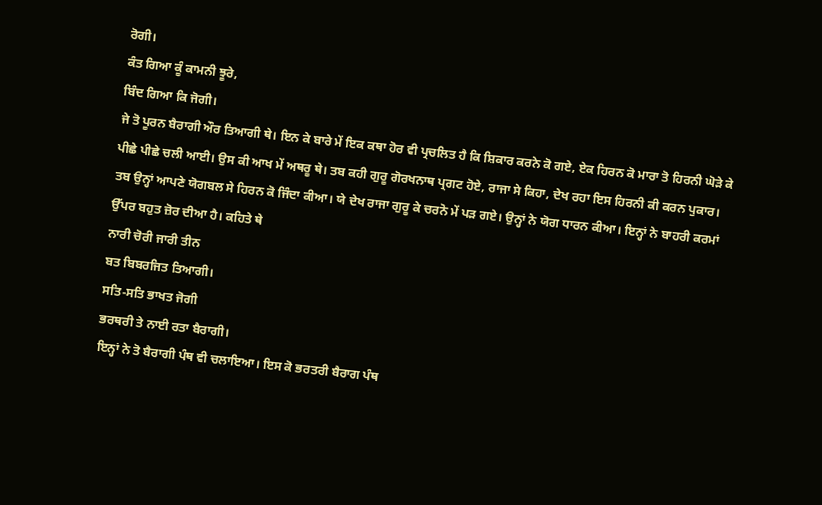ਰੋਗੀ।
ਕੰਤ ਗਿਆ ਕੂੰ ਕਾਮਨੀ ਝੂਰੇ,
ਬਿੰਦ ਗਿਆ ਕਿ ਜੋਗੀ।
ਜੇ ਤੋ ਪੂਰਨ ਬੈਰਾਗੀ ਔਰ ਤਿਆਗੀ ਥੇ। ਇਨ ਕੇ ਬਾਰੇ ਮੇਂ ਇਕ ਕਥਾ ਹੋਰ ਵੀ ਪ੍ਰਚਲਿਤ ਹੈ ਕਿ ਸ਼ਿਕਾਰ ਕਰਨੇ ਕੋ ਗਏ, ਏਕ ਹਿਰਨ ਕੋ ਮਾਰਾ ਤੋ ਹਿਰਨੀ ਘੋੜੇ ਕੇ ਪੀਛੇ ਪੀਛੇ ਚਲੀ ਆਈ। ਉਸ ਕੀ ਆਖ ਮੇਂ ਅਥਰੂ ਥੇ। ਤਬ ਕਹੀ ਗੁਰੂ ਗੋਰਖਨਾਥ ਪ੍ਰਗਟ ਹੋਏ, ਰਾਜਾ ਸੇ ਕਿਹਾ, ਦੇਖ ਰਹਾ ਇਸ ਹਿਰਨੀ ਕੀ ਕਰਨ ਪੁਕਾਰ। ਤਬ ਉਨ੍ਹਾਂ ਆਪਣੇ ਯੋਗਬਲ ਸੇ ਹਿਰਨ ਕੋ ਜਿੰਦਾ ਕੀਆ। ਯੇ ਦੇਖ ਰਾਜਾ ਗੁਰੂ ਕੇ ਚਰਨੋ ਮੇਂ ਪੜ ਗਏ। ਉਨ੍ਹਾਂ ਨੇ ਯੋਗ ਧਾਰਨ ਕੀਆ। ਇਨ੍ਹਾਂ ਨੇ ਬਾਹਰੀ ਕਰਮਾਂ ਉੱਪਰ ਬਹੁਤ ਜ਼ੋਰ ਦੀਆ ਹੈ। ਕਹਿਤੇ ਥੇ
ਨਾਰੀ ਚੋਰੀ ਜਾਰੀ ਤੀਨ
ਬਤ ਬਿਬਰਜਿਤ ਤਿਆਗੀ।
ਸਤਿ-ਸਤਿ ਭਾਖਤ ਜੋਗੀ
ਭਰਥਰੀ ਤੇ ਨਾਈ ਰਤਾ ਬੈਰਾਗੀ।
ਇਨ੍ਹਾਂ ਨੇ ਤੋ ਬੈਰਾਗੀ ਪੰਥ ਵੀ ਚਲਾਇਆ। ਇਸ ਕੋ ਭਰਤਰੀ ਬੈਰਾਗ ਪੰਥ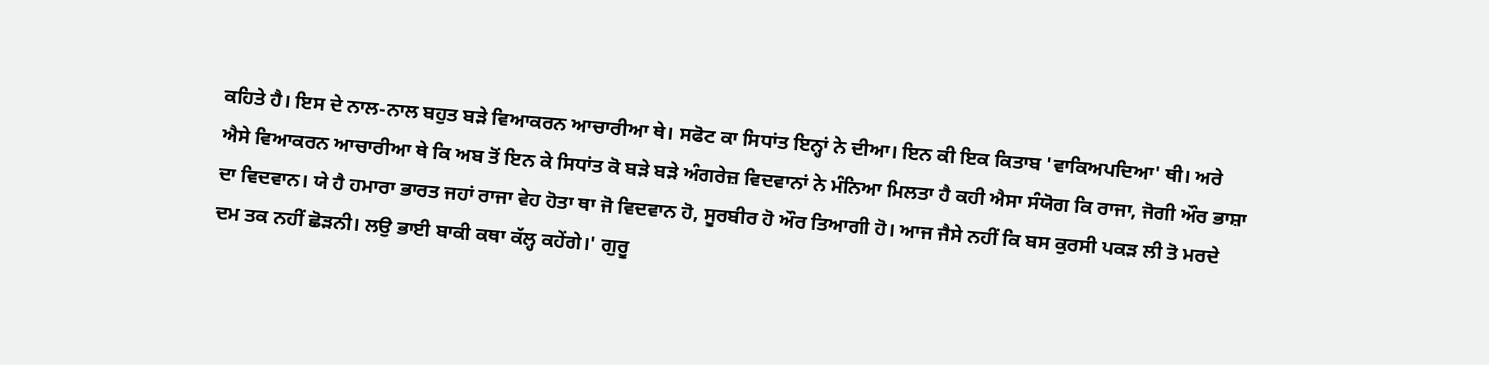ਕਹਿਤੇ ਹੈ। ਇਸ ਦੇ ਨਾਲ-ਨਾਲ ਬਹੁਤ ਬੜੇ ਵਿਆਕਰਨ ਆਚਾਰੀਆ ਥੇ। ਸਫੋਟ ਕਾ ਸਿਧਾਂਤ ਇਨ੍ਹਾਂ ਨੇ ਦੀਆ। ਇਨ ਕੀ ਇਕ ਕਿਤਾਬ 'ਵਾਕਿਅਪਦਿਆ' ਥੀ। ਅਰੇ ਐਸੇ ਵਿਆਕਰਨ ਆਚਾਰੀਆ ਥੇ ਕਿ ਅਬ ਤੋਂ ਇਨ ਕੇ ਸਿਧਾਂਤ ਕੋ ਬੜੇ ਬੜੇ ਅੰਗਰੇਜ਼ ਵਿਦਵਾਨਾਂ ਨੇ ਮੰਨਿਆ ਮਿਲਤਾ ਹੈ ਕਹੀ ਐਸਾ ਸੰਯੋਗ ਕਿ ਰਾਜਾ, ਜੋਗੀ ਔਰ ਭਾਸ਼ਾ ਦਾ ਵਿਦਵਾਨ। ਯੇ ਹੈ ਹਮਾਰਾ ਭਾਰਤ ਜਹਾਂ ਰਾਜਾ ਵੇਹ ਹੋਤਾ ਥਾ ਜੋ ਵਿਦਵਾਨ ਹੋ, ਸੂਰਬੀਰ ਹੋ ਔਰ ਤਿਆਗੀ ਹੋ। ਆਜ ਜੈਸੇ ਨਹੀਂ ਕਿ ਬਸ ਕੁਰਸੀ ਪਕੜ ਲੀ ਤੋ ਮਰਦੇ ਦਮ ਤਕ ਨਹੀਂ ਛੋੜਨੀ। ਲਉ ਭਾਈ ਬਾਕੀ ਕਥਾ ਕੱਲ੍ਹ ਕਹੇਂਗੇ।' ਗੁਰੂ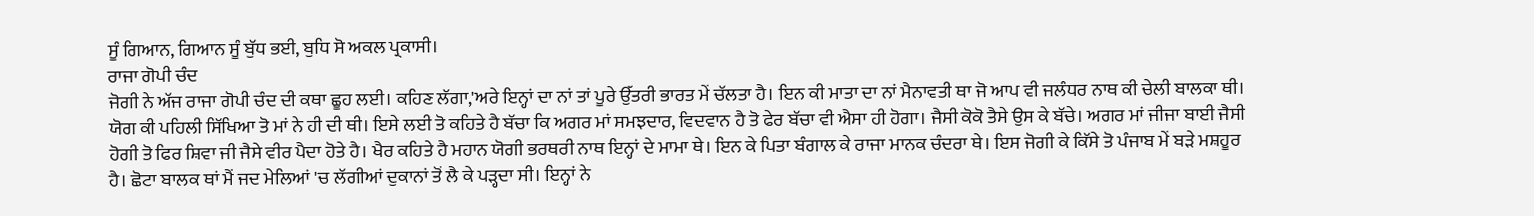ਸੂੰ ਗਿਆਨ, ਗਿਆਨ ਸੂੰ ਬੁੱਧ ਭਈ, ਬੁਧਿ ਸੋ ਅਕਲ ਪ੍ਰਕਾਸੀ।
ਰਾਜਾ ਗੋਪੀ ਚੰਦ
ਜੋਗੀ ਨੇ ਅੱਜ ਰਾਜਾ ਗੋਪੀ ਚੰਦ ਦੀ ਕਥਾ ਛੂਹ ਲਈ। ਕਹਿਣ ਲੱਗਾ,'ਅਰੇ ਇਨ੍ਹਾਂ ਦਾ ਨਾਂ ਤਾਂ ਪੂਰੇ ਉੱਤਰੀ ਭਾਰਤ ਮੇਂ ਚੱਲਤਾ ਹੈ। ਇਨ ਕੀ ਮਾਤਾ ਦਾ ਨਾਂ ਮੈਨਾਵਤੀ ਥਾ ਜੋ ਆਪ ਵੀ ਜਲੰਧਰ ਨਾਥ ਕੀ ਚੇਲੀ ਬਾਲਕਾ ਥੀ। ਯੋਗ ਕੀ ਪਹਿਲੀ ਸਿੱਖਿਆ ਤੋ ਮਾਂ ਨੇ ਹੀ ਦੀ ਥੀ। ਇਸੇ ਲਈ ਤੋ ਕਹਿਤੇ ਹੈ ਬੱਚਾ ਕਿ ਅਗਰ ਮਾਂ ਸਮਝਦਾਰ, ਵਿਦਵਾਨ ਹੈ ਤੋ ਫੇਰ ਬੱਚਾ ਵੀ ਐਸਾ ਹੀ ਹੋਗਾ। ਜੈਸੀ ਕੋਕੋ ਤੈਸੇ ਉਸ ਕੇ ਬੱਚੇ। ਅਗਰ ਮਾਂ ਜੀਜਾ ਬਾਈ ਜੈਸੀ ਹੋਗੀ ਤੋ ਫਿਰ ਸ਼ਿਵਾ ਜੀ ਜੈਸੇ ਵੀਰ ਪੈਦਾ ਹੋਤੇ ਹੈ। ਖੈਰ ਕਹਿਤੇ ਹੈ ਮਹਾਨ ਯੋਗੀ ਭਰਥਰੀ ਨਾਥ ਇਨ੍ਹਾਂ ਦੇ ਮਾਮਾ ਥੇ। ਇਨ ਕੇ ਪਿਤਾ ਬੰਗਾਲ ਕੇ ਰਾਜਾ ਮਾਨਕ ਚੰਦਰਾ ਥੇ। ਇਸ ਜੋਗੀ ਕੇ ਕਿੱਸੇ ਤੋ ਪੰਜਾਬ ਮੇਂ ਬੜੇ ਮਸ਼ਹੂਰ ਹੈ। ਛੋਟਾ ਬਾਲਕ ਥਾਂ ਮੈਂ ਜਦ ਮੇਲਿਆਂ 'ਚ ਲੱਗੀਆਂ ਦੁਕਾਨਾਂ ਤੋਂ ਲੈ ਕੇ ਪੜ੍ਹਦਾ ਸੀ। ਇਨ੍ਹਾਂ ਨੇ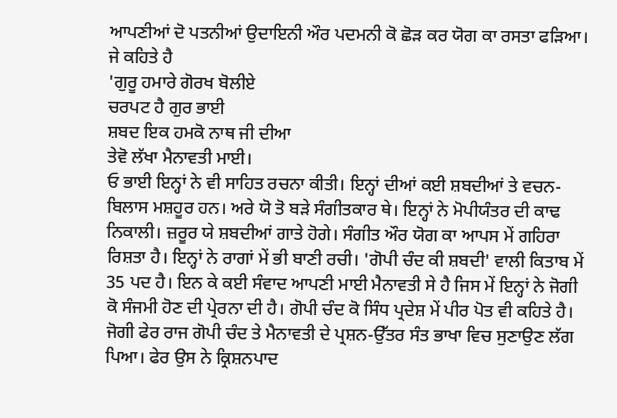ਆਪਣੀਆਂ ਦੋ ਪਤਨੀਆਂ ਉਦਾਇਨੀ ਔਰ ਪਦਮਨੀ ਕੋ ਛੋੜ ਕਰ ਯੋਗ ਕਾ ਰਸਤਾ ਫੜਿਆ। ਜੇ ਕਹਿਤੇ ਹੈ
'ਗੁਰੂ ਹਮਾਰੇ ਗੋਰਖ ਬੋਲੀਏ
ਚਰਪਟ ਹੈ ਗੁਰ ਭਾਈ
ਸ਼ਬਦ ਇਕ ਹਮਕੋ ਨਾਥ ਜੀ ਦੀਆ
ਤੇਵੋ ਲੱਖਾ ਮੈਨਾਵਤੀ ਮਾਈ।
ਓ ਭਾਈ ਇਨ੍ਹਾਂ ਨੇ ਵੀ ਸਾਹਿਤ ਰਚਨਾ ਕੀਤੀ। ਇਨ੍ਹਾਂ ਦੀਆਂ ਕਈ ਸ਼ਬਦੀਆਂ ਤੇ ਵਚਨ-ਬਿਲਾਸ ਮਸ਼ਹੂਰ ਹਨ। ਅਰੇ ਯੋ ਤੋ ਬੜੇ ਸੰਗੀਤਕਾਰ ਥੇ। ਇਨ੍ਹਾਂ ਨੇ ਮੋਪੀਯੰਤਰ ਦੀ ਕਾਢ ਨਿਕਾਲੀ। ਜ਼ਰੂਰ ਯੇ ਸ਼ਬਦੀਆਂ ਗਾਤੇ ਹੋਗੇ। ਸੰਗੀਤ ਔਰ ਯੋਗ ਕਾ ਆਪਸ ਮੇਂ ਗਹਿਰਾ ਰਿਸ਼ਤਾ ਹੈ। ਇਨ੍ਹਾਂ ਨੇ ਰਾਗਾਂ ਮੇਂ ਭੀ ਬਾਣੀ ਰਚੀ। 'ਗੋਪੀ ਚੰਦ ਕੀ ਸ਼ਬਦੀ' ਵਾਲੀ ਕਿਤਾਬ ਮੇਂ 35 ਪਦ ਹੈ। ਇਨ ਕੇ ਕਈ ਸੰਵਾਦ ਆਪਣੀ ਮਾਈ ਮੈਨਾਵਤੀ ਸੇ ਹੈ ਜਿਸ ਮੇਂ ਇਨ੍ਹਾਂ ਨੇ ਜੋਗੀ ਕੋ ਸੰਜਮੀ ਹੋਣ ਦੀ ਪ੍ਰੇਰਨਾ ਦੀ ਹੈ। ਗੋਪੀ ਚੰਦ ਕੋ ਸਿੰਧ ਪ੍ਰਦੇਸ਼ ਮੇਂ ਪੀਰ ਪੋਤ ਵੀ ਕਹਿਤੇ ਹੈ। ਜੋਗੀ ਫੇਰ ਰਾਜ ਗੋਪੀ ਚੰਦ ਤੇ ਮੈਨਾਵਤੀ ਦੇ ਪ੍ਰਸ਼ਨ-ਉੱਤਰ ਸੰਤ ਭਾਖਾ ਵਿਚ ਸੁਣਾਉਣ ਲੱਗ ਪਿਆ। ਫੇਰ ਉਸ ਨੇ ਕ੍ਰਿਸ਼ਨਪਾਦ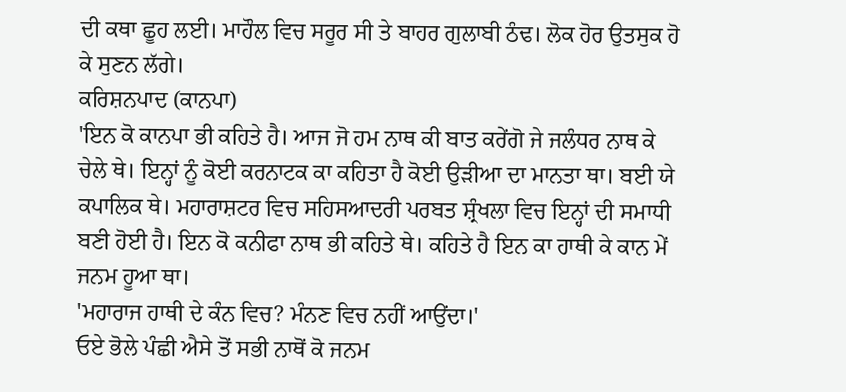ਦੀ ਕਥਾ ਛੂਹ ਲਈ। ਮਾਹੌਲ ਵਿਚ ਸਰੂਰ ਸੀ ਤੇ ਬਾਹਰ ਗੁਲਾਬੀ ਠੰਢ। ਲੋਕ ਹੋਰ ਉਤਸੁਕ ਹੋ ਕੇ ਸੁਣਨ ਲੱਗੇ।
ਕਰਿਸ਼ਨਪਾਦ (ਕਾਨਪਾ)
'ਇਨ ਕੋ ਕਾਨਪਾ ਭੀ ਕਹਿਤੇ ਹੈ। ਆਜ ਜੋ ਹਮ ਨਾਥ ਕੀ ਬਾਤ ਕਰੇਂਗੋ ਜੇ ਜਲੰਧਰ ਨਾਥ ਕੇ ਚੇਲੇ ਥੇ। ਇਨ੍ਹਾਂ ਨੂੰ ਕੋਈ ਕਰਨਾਟਕ ਕਾ ਕਹਿਤਾ ਹੈ ਕੋਈ ਉੜੀਆ ਦਾ ਮਾਨਤਾ ਥਾ। ਬਈ ਯੇ ਕਪਾਲਿਕ ਥੇ। ਮਹਾਰਾਸ਼ਟਰ ਵਿਚ ਸਹਿਸਆਦਰੀ ਪਰਬਤ ਸ਼੍ਰੰਖਲਾ ਵਿਚ ਇਨ੍ਹਾਂ ਦੀ ਸਮਾਧੀ ਬਣੀ ਹੋਈ ਹੈ। ਇਨ ਕੋ ਕਨੀਫਾ ਨਾਥ ਭੀ ਕਹਿਤੇ ਥੇ। ਕਹਿਤੇ ਹੈ ਇਨ ਕਾ ਹਾਥੀ ਕੇ ਕਾਨ ਮੇਂ ਜਨਮ ਹੂਆ ਥਾ।
'ਮਹਾਰਾਜ ਹਾਥੀ ਦੇ ਕੰਨ ਵਿਚ? ਮੰਨਣ ਵਿਚ ਨਹੀਂ ਆਉਂਦਾ।'
ਓਏ ਭੋਲੇ ਪੰਛੀ ਐਸੇ ਤੋਂ ਸਭੀ ਨਾਥੋਂ ਕੋ ਜਨਮ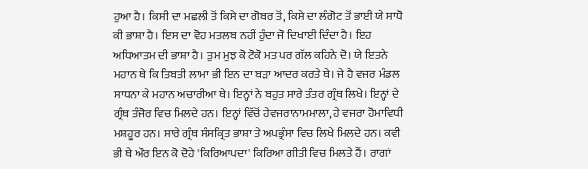ਹੁਆ ਹੈ। ਕਿਸੀ ਦਾ ਮਛਲੀ ਤੋਂ ਕਿਸੇ ਦਾ ਗੋਬਰ ਤੋਂ, ਕਿਸੇ ਦਾ ਲੰਗੋਟ ਤੋਂ ਭਾਈ ਯੇ ਸਾਧੋ ਕੀ ਭਾਸ਼ਾ ਹੈ। ਇਸ ਦਾ ਵੋਹ ਮਤਲਬ ਨਹੀਂ ਹੁੰਦਾ ਜੋ ਦਿਖਾਈ ਦਿੰਦਾ ਹੈ। ਇਹ ਅਧਿਆਤਮ ਦੀ ਭਾਸ਼ਾ ਹੈ। ਤੁਮ ਮੁਝ ਕੋ ਟੋਕੋ ਮਤ ਪਰ ਗੱਲ ਕਹਿਨੇ ਦੋ। ਯੇ ਇਤਨੇ ਮਹਾਨ ਥੇ ਕਿ ਤਿਬਤੀ ਲਾਮਾ ਭੀ ਇਨ ਦਾ ਬੜਾ ਆਦਰ ਕਰਤੇ ਥੇ। ਜੇ ਹੈ ਵਜਰ ਮੰਡਲ ਸਾਧਨਾ ਕੇ ਮਹਾਨ ਅਚਾਰੀਆ ਥੇ। ਇਨ੍ਹਾਂ ਨੇ ਬਹੁਤ ਸਾਰੇ ਤੰਤਰ ਗ੍ਰੰਥ ਲਿਖੇ। ਇਨ੍ਹਾਂ ਦੇ ਗ੍ਰੰਥ ਤੰਜੋਰ ਵਿਚ ਮਿਲਦੇ ਹਨ। ਇਨ੍ਹਾਂ ਵਿੱਚੋਂ ਹੇਵਜਰਾਨਾਮਮਾਲਾ, ਹੇ ਵਜਰਾ ਹੋਮਾਵਿਧੀ ਮਸ਼ਹੂਰ ਹਨ। ਸਾਰੇ ਗ੍ਰੰਥ ਸੰਸਕ੍ਰਿਤ ਭਾਸ਼ਾ ਤੇ ਅਪਭ੍ਰੰਸਾ ਵਿਚ ਲਿਖੇ ਮਿਲਦੇ ਹਨ। ਕਵੀ ਭੀ ਥੇ ਔਰ ਇਨ ਕੋ ਦੋਹੇ 'ਕਿਰਿਆਪਦਾ' ਕਿਰਿਆ ਗੀਤੀ ਵਿਚ ਮਿਲਤੇ ਹੈਂ। ਰਾਗਾਂ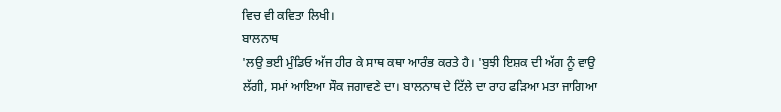ਵਿਚ ਵੀ ਕਵਿਤਾ ਲਿਖੀ।
ਬਾਲਨਾਥ
'ਲਉ ਭਈ ਮੁੰਡਿਓ ਅੱਜ ਹੀਰ ਕੇ ਸਾਥ ਕਥਾ ਆਰੰਭ ਕਰਤੇ ਹੈ। 'ਬੁਝੀ ਇਸ਼ਕ ਦੀ ਅੱਗ ਨੂੰ ਵਾਉ ਲੱਗੀ, ਸਮਾਂ ਆਇਆ ਸੌਕ ਜਗਾਵਣੇ ਦਾ। ਬਾਲਨਾਥ ਦੇ ਟਿੱਲੇ ਦਾ ਰਾਹ ਫੜਿਆ ਮਤਾ ਜਾਗਿਆ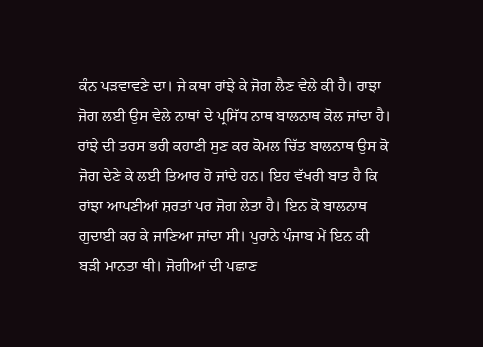ਕੰਨ ਪੜਵਾਵਣੇ ਦਾ। ਜੇ ਕਥਾ ਰਾਂਝੇ ਕੇ ਜੋਗ ਲੈਣ ਵੇਲੇ ਕੀ ਹੈ। ਰਾਝਾ ਜੋਗ ਲਈ ਉਸ ਵੇਲੇ ਨਾਥਾਂ ਦੇ ਪ੍ਰਸਿੱਧ ਨਾਥ ਬਾਲਨਾਥ ਕੋਲ ਜਾਂਦਾ ਹੈ। ਰਾਂਝੇ ਦੀ ਤਰਸ ਭਰੀ ਕਹਾਣੀ ਸੁਣ ਕਰ ਕੋਮਲ ਚਿੱਤ ਬਾਲਨਾਥ ਉਸ ਕੋ ਜੋਗ ਦੇਣੇ ਕੇ ਲਈ ਤਿਆਰ ਹੋ ਜਾਂਦੇ ਹਨ। ਇਹ ਵੱਖਰੀ ਬਾਤ ਹੈ ਕਿ ਰਾਂਝਾ ਆਪਣੀਆਂ ਸ਼ਰਤਾਂ ਪਰ ਜੋਗ ਲੇਤਾ ਹੈ। ਇਨ ਕੋ ਬਾਲਨਾਥ ਗੁਦਾਈ ਕਰ ਕੇ ਜਾਣਿਆ ਜਾਂਦਾ ਸੀ। ਪੁਰਾਨੇ ਪੰਜਾਬ ਮੇਂ ਇਨ ਕੀ ਬੜੀ ਮਾਨਤਾ ਥੀ। ਜੋਗੀਆਂ ਦੀ ਪਛਾਣ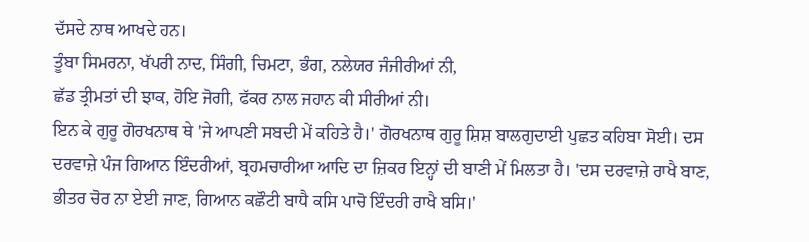ਦੱਸਦੇ ਨਾਥ ਆਖਦੇ ਹਨ।
ਤੂੰਬਾ ਸਿਮਰਨਾ, ਖੱਪਰੀ ਨਾਦ, ਸਿੰਗੀ, ਚਿਮਟਾ, ਭੰਗ, ਨਲੇਯਰ ਜੰਜੀਰੀਆਂ ਨੀ,
ਛੱਡ ਤ੍ਰੀਮਤਾਂ ਦੀ ਝਾਕ, ਹੋਇ ਜੋਗੀ, ਫੱਕਰ ਨਾਲ ਜਹਾਨ ਕੀ ਸੀਰੀਆਂ ਨੀ।
ਇਨ ਕੇ ਗੁਰੂ ਗੋਰਖਨਾਥ ਥੇ 'ਜੇ ਆਪਣੀ ਸਬਦੀ ਮੇਂ ਕਹਿਤੇ ਹੈ।' ਗੋਰਖਨਾਥ ਗੁਰੂ ਸ਼ਿਸ਼ ਬਾਲਗੁਦਾਈ ਪੁਛਤ ਕਹਿਬਾ ਸੋਈ। ਦਸ ਦਰਵਾਜ਼ੇ ਪੰਜ ਗਿਆਨ ਇੰਦਰੀਆਂ, ਬ੍ਰਹਮਚਾਰੀਆ ਆਦਿ ਦਾ ਜ਼ਿਕਰ ਇਨ੍ਹਾਂ ਦੀ ਬਾਣੀ ਮੇਂ ਮਿਲਤਾ ਹੈ। 'ਦਸ ਦਰਵਾਜ਼ੇ ਰਾਖੈ ਬਾਣ, ਭੀਤਰ ਚੋਰ ਨਾ ਏਈ ਜਾਣ, ਗਿਆਨ ਕਛੌਟੀ ਬਾਧੈ ਕਸਿ ਪਾਚੋ ਇੰਦਰੀ ਰਾਖੈ ਬਸਿ।'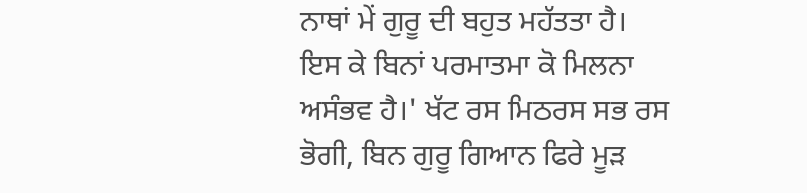ਨਾਥਾਂ ਮੇਂ ਗੁਰੂ ਦੀ ਬਹੁਤ ਮਹੱਤਤਾ ਹੈ। ਇਸ ਕੇ ਬਿਨਾਂ ਪਰਮਾਤਮਾ ਕੋ ਮਿਲਨਾ ਅਸੰਭਵ ਹੈ।' ਖੱਟ ਰਸ ਮਿਠਰਸ ਸਭ ਰਸ ਭੋਗੀ, ਬਿਨ ਗੁਰੂ ਗਿਆਨ ਫਿਰੇ ਮੂੜ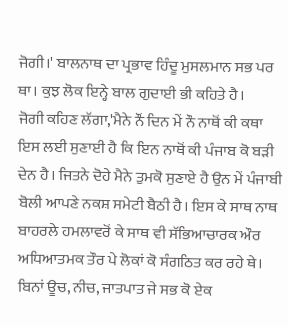ਜੋਗੀ।' ਬਾਲਨਾਥ ਦਾ ਪ੍ਰਭਾਵ ਹਿੰਦੂ ਮੁਸਲਮਾਨ ਸਭ ਪਰ ਥਾ। ਕੁਝ ਲੋਕ ਇਨ੍ਹੇ ਬਾਲ ਗੁਦਾਈ ਭੀ ਕਹਿਤੇ ਹੈ।
ਜੋਗੀ ਕਹਿਣ ਲੱਗਾ,'ਮੈਨੇ ਨੌਂ ਦਿਨ ਮੇਂ ਨੌ ਨਾਥੋਂ ਕੀ ਕਥਾ ਇਸ ਲਈ ਸੁਣਾਈ ਹੈ ਕਿ ਇਨ ਨਾਥੋਂ ਕੀ ਪੰਜਾਬ ਕੋ ਬੜੀ ਦੇਨ ਹੈ। ਜਿਤਨੇ ਦੋਹੇ ਮੈਨੇ ਤੁਮਕੋ ਸੁਣਾਏ ਹੈ ਉਨ ਮੇਂ ਪੰਜਾਬੀ ਬੋਲੀ ਆਪਣੇ ਨਕਸ਼ ਸਮੇਟੀ ਬੈਠੀ ਹੈ। ਇਸ ਕੇ ਸਾਥ ਨਾਥ ਬਾਹਰਲੇ ਹਮਲਾਵਰੋਂ ਕੇ ਸਾਥ ਵੀ ਸੱਭਿਆਚਾਰਕ ਔਰ ਅਧਿਆਤਮਕ ਤੌਰ ਪੇ ਲੋਕਾਂ ਕੋ ਸੰਗਠਿਤ ਕਰ ਰਹੇ ਥੇ। ਬਿਨਾਂ ਊਚ, ਨੀਚ, ਜਾਤਪਾਤ ਜੇ ਸਭ ਕੋ ਏਕ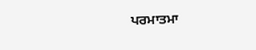ਪਰਮਾਤਮਾ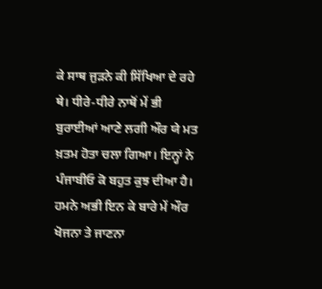ਕੇ ਸਾਥ ਜੁੜਨੇ ਕੀ ਸਿੱਖਿਆ ਦੇ ਰਹੇ ਥੇ। ਧੀਰੇ-ਧੀਰੇ ਨਾਥੋਂ ਮੇਂ ਭੀ ਬੁਰਾਈਆਂ ਆਣੇ ਲਗੀ ਔਰ ਯੇ ਮਤ ਖ਼ਤਮ ਹੋਤਾ ਚਲਾ ਗਿਆ। ਇਨ੍ਹਾਂ ਨੇ ਪੰਜਾਬੀਓ ਕੋ ਬਹੁਤ ਕੁਝ ਦੀਆ ਹੈ। ਹਮਨੇ ਅਭੀ ਇਨ ਕੇ ਬਾਰੇ ਮੇਂ ਔਰ ਖੋਜਨਾ ਤੇ ਜਾਣਨਾ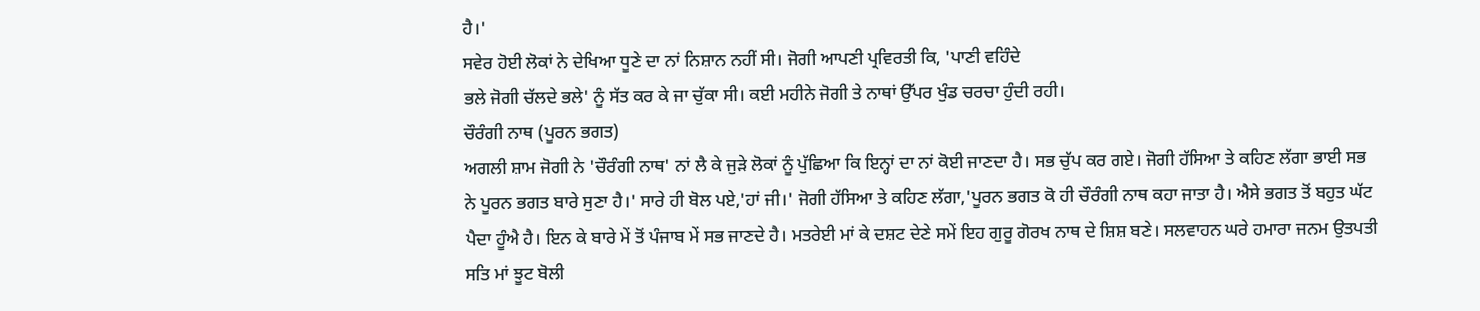ਹੈ।'
ਸਵੇਰ ਹੋਈ ਲੋਕਾਂ ਨੇ ਦੇਖਿਆ ਧੂਣੇ ਦਾ ਨਾਂ ਨਿਸ਼ਾਨ ਨਹੀਂ ਸੀ। ਜੋਗੀ ਆਪਣੀ ਪ੍ਰਵਿਰਤੀ ਕਿ, 'ਪਾਣੀ ਵਹਿੰਦੇ
ਭਲੇ ਜੋਗੀ ਚੱਲਦੇ ਭਲੇ' ਨੂੰ ਸੱਤ ਕਰ ਕੇ ਜਾ ਚੁੱਕਾ ਸੀ। ਕਈ ਮਹੀਨੇ ਜੋਗੀ ਤੇ ਨਾਥਾਂ ਉੱਪਰ ਖੁੰਡ ਚਰਚਾ ਹੁੰਦੀ ਰਹੀ।
ਚੌਰੰਗੀ ਨਾਥ (ਪੂਰਨ ਭਗਤ)
ਅਗਲੀ ਸ਼ਾਮ ਜੋਗੀ ਨੇ 'ਚੌਰੰਗੀ ਨਾਥ' ਨਾਂ ਲੈ ਕੇ ਜੁੜੇ ਲੋਕਾਂ ਨੂੰ ਪੁੱਛਿਆ ਕਿ ਇਨ੍ਹਾਂ ਦਾ ਨਾਂ ਕੋਈ ਜਾਣਦਾ ਹੈ। ਸਭ ਚੁੱਪ ਕਰ ਗਏ। ਜੋਗੀ ਹੱਸਿਆ ਤੇ ਕਹਿਣ ਲੱਗਾ ਭਾਈ ਸਭ ਨੇ ਪੂਰਨ ਭਗਤ ਬਾਰੇ ਸੁਣਾ ਹੈ।' ਸਾਰੇ ਹੀ ਬੋਲ ਪਏ,'ਹਾਂ ਜੀ।' ਜੋਗੀ ਹੱਸਿਆ ਤੇ ਕਹਿਣ ਲੱਗਾ,'ਪੂਰਨ ਭਗਤ ਕੋ ਹੀ ਚੌਰੰਗੀ ਨਾਥ ਕਹਾ ਜਾਤਾ ਹੈ। ਐਸੇ ਭਗਤ ਤੋਂ ਬਹੁਤ ਘੱਟ ਪੈਦਾ ਹੂੰਐ ਹੈ। ਇਨ ਕੇ ਬਾਰੇ ਮੇਂ ਤੋਂ ਪੰਜਾਬ ਮੇਂ ਸਭ ਜਾਣਦੇ ਹੈ। ਮਤਰੇਈ ਮਾਂ ਕੇ ਦਸ਼ਟ ਦੇਣੇ ਸਮੇਂ ਇਹ ਗੁਰੂ ਗੋਰਖ ਨਾਥ ਦੇ ਸ਼ਿਸ਼ ਬਣੇ। ਸਲਵਾਹਨ ਘਰੇ ਹਮਾਰਾ ਜਨਮ ਉਤਪਤੀ ਸਤਿ ਮਾਂ ਝੂਟ ਬੋਲੀ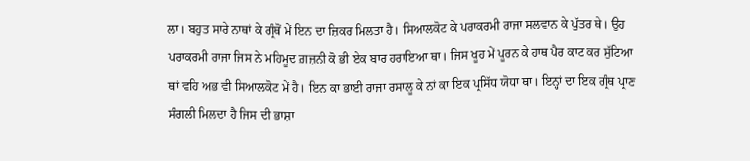ਲਾ। ਬਹੁਤ ਸਾਰੇ ਨਾਥਾਂ ਕੇ ਗ੍ਰੰਥੋਂ ਮੇਂ ਇਨ ਦਾ ਜ਼ਿਕਰ ਮਿਲਤਾ ਹੈ। ਸਿਆਲਕੋਟ ਕੇ ਪਰਾਕਰਮੀ ਰਾਜਾ ਸਲਵਾਨ ਕੇ ਪੁੱਤਰ ਥੇ। ਉਹ ਪਰਾਕਰਮੀ ਰਾਜਾ ਜਿਸ ਨੇ ਮਹਿਮੂਦ ਗ਼ਜ਼ਨੀ ਕੋ ਭੀ ਏਕ ਬਾਰ ਹਰਾਇਆ ਥਾ। ਜਿਸ ਖੂਹ ਮੇਂ ਪੂਰਨ ਕੇ ਹਾਥ ਪੈਰ ਕਾਟ ਕਰ ਸੁੱਟਿਆ ਥਾਂ ਵਹਿ ਅਭ ਵੀ ਸਿਆਲਕੋਟ ਮੇਂ ਹੈ। ਇਨ ਕਾ ਭਾਈ ਰਾਜਾ ਰਸਾਲੂ ਕੇ ਨਾਂ ਕਾ ਇਕ ਪ੍ਰਸਿੱਧ ਯੋਧਾ ਥਾ। ਇਨ੍ਹਾਂ ਦਾ ਇਕ ਗ੍ਰੰਥ ਪ੍ਰਾਣ ਸੰਗਲੀ ਮਿਲਦਾ ਹੈ ਜਿਸ ਦੀ ਭਾਸ਼ਾ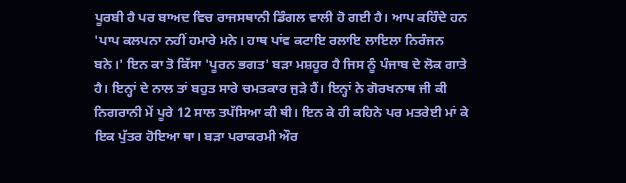ਪੂਰਬੀ ਹੈ ਪਰ ਬਾਅਦ ਵਿਚ ਰਾਜਸਥਾਨੀ ਡਿੰਗਲ ਵਾਲੀ ਹੋ ਗਈ ਹੈ। ਆਪ ਕਹਿੰਦੇ ਹਨ 'ਪਾਪ ਕਲਪਨਾ ਨਹੀਂ ਹਮਾਰੇ ਮਨੇ। ਹਾਥ ਪਾਂਵ ਕਟਾਇ ਰਲਾਇ ਲਾਇਲਾ ਨਿਰੰਜਨ ਬਨੇ।' ਇਨ ਕਾ ਤੋ ਕਿੱਸਾ 'ਪੂਰਨ ਭਗਤ' ਬੜਾ ਮਸ਼ਹੂਰ ਹੈ ਜਿਸ ਨੂੰ ਪੰਜਾਬ ਦੇ ਲੋਕ ਗਾਤੇ ਹੈ। ਇਨ੍ਹਾਂ ਦੇ ਨਾਲ ਤਾਂ ਬਹੁਤ ਸਾਰੇ ਚਮਤਕਾਰ ਜੁੜੇ ਹੈਂ। ਇਨ੍ਹਾਂ ਨੇ ਗੋਰਖਨਾਥ ਜੀ ਕੀ ਨਿਗਰਾਨੀ ਮੇਂ ਪੂਰੇ 12 ਸਾਲ ਤਪੱਸਿਆ ਕੀ ਥੀ। ਇਨ ਕੇ ਹੀ ਕਹਿਨੇ ਪਰ ਮਤਰੇਈ ਮਾਂ ਕੇ ਇਕ ਪੁੱਤਰ ਹੋਇਆ ਥਾ। ਬੜਾ ਪਰਾਕਰਮੀ ਔਰ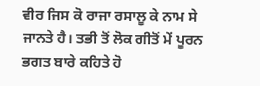ਵੀਰ ਜਿਸ ਕੋ ਰਾਜਾ ਰਸਾਲੂ ਕੇ ਨਾਮ ਸੇ ਜਾਨਤੇ ਹੈ। ਤਭੀ ਤੋਂ ਲੋਕ ਗੀਤੋਂ ਮੇਂ ਪੂਰਨ ਭਗਤ ਬਾਰੇ ਕਹਿਤੇ ਹੋ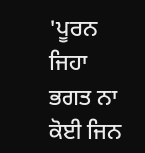'ਪੂਰਨ ਜਿਹਾ ਭਗਤ ਨਾ ਕੋਈ ਜਿਨ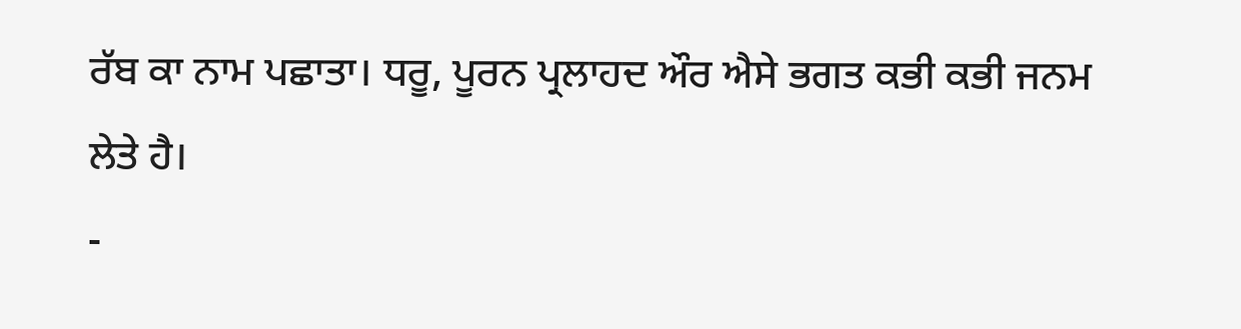ਰੱਬ ਕਾ ਨਾਮ ਪਛਾਤਾ। ਧਰੂ, ਪੂਰਨ ਪ੍ਰਲਾਹਦ ਔਰ ਐਸੇ ਭਗਤ ਕਭੀ ਕਭੀ ਜਨਮ ਲੇਤੇ ਹੈ।
-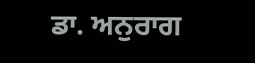ਡਾ. ਅਨੁਰਾਗ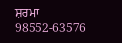ਸ਼ਰਮਾ
98552-63576